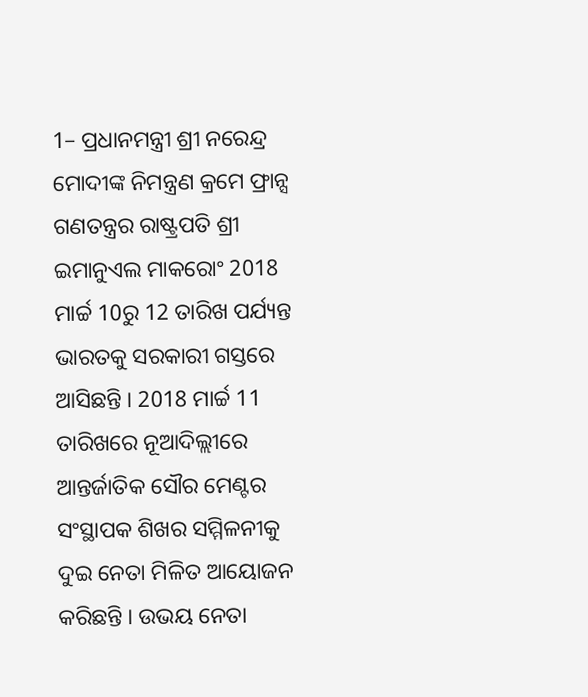1– ପ୍ରଧାନମନ୍ତ୍ରୀ ଶ୍ରୀ ନରେନ୍ଦ୍ର ମୋଦୀଙ୍କ ନିମନ୍ତ୍ରଣ କ୍ରମେ ଫ୍ରାନ୍ସ ଗଣତନ୍ତ୍ରର ରାଷ୍ଟ୍ରପତି ଶ୍ରୀ ଇମାନୁଏଲ ମାକରୋଂ 2018 ମାର୍ଚ୍ଚ 10ରୁ 12 ତାରିଖ ପର୍ଯ୍ୟନ୍ତ ଭାରତକୁ ସରକାରୀ ଗସ୍ତରେ ଆସିଛନ୍ତି । 2018 ମାର୍ଚ୍ଚ 11 ତାରିଖରେ ନୂଆଦିଲ୍ଲୀରେ ଆନ୍ତର୍ଜାତିକ ସୌର ମେଣ୍ଟର ସଂସ୍ଥାପକ ଶିଖର ସମ୍ମିଳନୀକୁ ଦୁଇ ନେତା ମିଳିତ ଆୟୋଜନ କରିଛନ୍ତି । ଉଭୟ ନେତା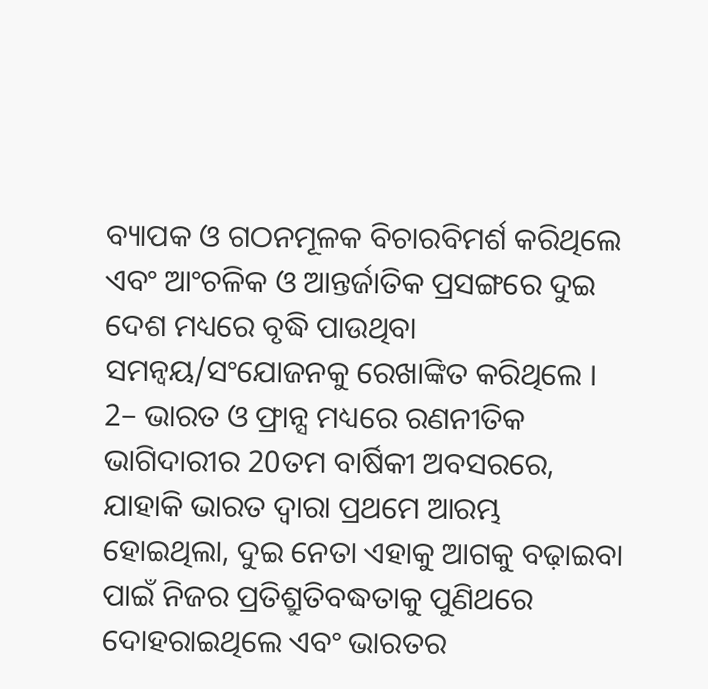ବ୍ୟାପକ ଓ ଗଠନମୂଳକ ବିଚାରବିମର୍ଶ କରିଥିଲେ ଏବଂ ଆଂଚଳିକ ଓ ଆନ୍ତର୍ଜାତିକ ପ୍ରସଙ୍ଗରେ ଦୁଇ ଦେଶ ମଧ୍ୟରେ ବୃଦ୍ଧି ପାଉଥିବା ସମନ୍ଵୟ/ସଂଯୋଜନକୁ ରେଖାଙ୍କିତ କରିଥିଲେ ।
2– ଭାରତ ଓ ଫ୍ରାନ୍ସ ମଧ୍ୟରେ ରଣନୀତିକ ଭାଗିଦାରୀର 20ତମ ବାର୍ଷିକୀ ଅବସରରେ, ଯାହାକି ଭାରତ ଦ୍ୱାରା ପ୍ରଥମେ ଆରମ୍ଭ ହୋଇଥିଲା, ଦୁଇ ନେତା ଏହାକୁ ଆଗକୁ ବଢ଼ାଇବା ପାଇଁ ନିଜର ପ୍ରତିଶ୍ରୁତିବଦ୍ଧତାକୁ ପୁଣିଥରେ ଦୋହରାଇଥିଲେ ଏବଂ ଭାରତର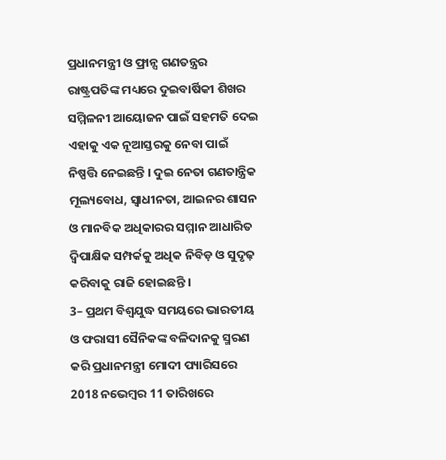ପ୍ରଧାନମନ୍ତ୍ରୀ ଓ ଫ୍ରାନ୍ସ ଗଣତନ୍ତ୍ରର ରାଷ୍ଟ୍ରପତିଙ୍କ ମଧ୍ୟରେ ଦୁଇବାର୍ଷିକୀ ଶିଖର ସମ୍ମିଳନୀ ଆୟୋଜନ ପାଇଁ ସହମତି ଦେଇ ଏହାକୁ ଏକ ନୂଆସ୍ତରକୁ ନେବା ପାଇଁ ନିଷ୍ପତ୍ତି ନେଇଛନ୍ତି । ଦୁଇ ନେତା ଗଣତାନ୍ତ୍ରିକ ମୂଲ୍ୟବୋଧ, ସ୍ୱାଧୀନତା, ଆଇନର ଶାସନ ଓ ମାନବିକ ଅଧିକାରର ସମ୍ମାନ ଆଧାରିତ ଦ୍ୱିପାକ୍ଷିକ ସମ୍ପର୍କକୁ ଅଧିକ ନିବିଡ଼ ଓ ସୁଦୃଢ଼ କରିବାକୁ ରାଜି ହୋଇଛନ୍ତି ।
3– ପ୍ରଥମ ବିଶ୍ୱଯୁଦ୍ଧ ସମୟରେ ଭାରତୀୟ ଓ ଫରାସୀ ସୈନିକଙ୍କ ବଳିଦାନକୁ ସ୍ମରଣ କରି ପ୍ରଧାନମନ୍ତ୍ରୀ ମୋଦୀ ପ୍ୟାରିସରେ 2018 ନଭେମ୍ବର 11 ତାରିଖରେ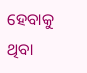ହେବାକୁ ଥିବା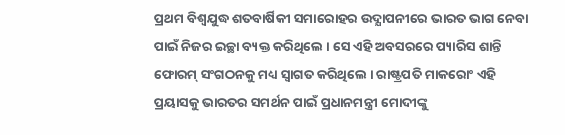ପ୍ରଥମ ବିଶ୍ୱଯୁଦ୍ଧ ଶତବାର୍ଷିକୀ ସମାରୋହର ଉଦ୍ଯାପନୀରେ ଭାରତ ଭାଗ ନେବା ପାଇଁ ନିଜର ଇଚ୍ଛା ବ୍ୟକ୍ତ କରିଥିଲେ । ସେ ଏହି ଅବସରରେ ପ୍ୟାରିସ ଶାନ୍ତି ଫୋରମ୍ ସଂଗଠନକୁ ମଧ୍ୟ ସ୍ୱାଗତ କରିଥିଲେ । ରାଷ୍ଟ୍ରପତି ମାକରୋଂ ଏହି ପ୍ରୟାସକୁ ଭାରତର ସମର୍ଥନ ପାଇଁ ପ୍ରଧାନମନ୍ତ୍ରୀ ମୋଦୀଙ୍କୁ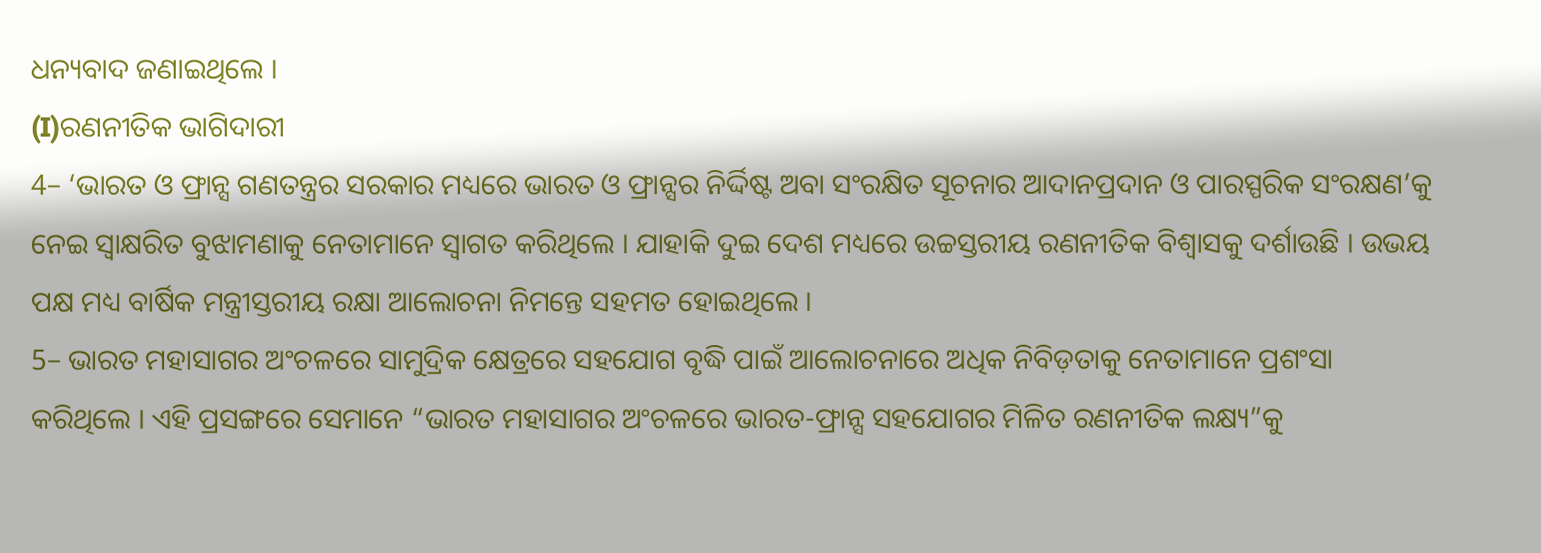ଧନ୍ୟବାଦ ଜଣାଇଥିଲେ ।
(I)ରଣନୀତିକ ଭାଗିଦାରୀ
4– ‘ଭାରତ ଓ ଫ୍ରାନ୍ସ ଗଣତନ୍ତ୍ରର ସରକାର ମଧ୍ୟରେ ଭାରତ ଓ ଫ୍ରାନ୍ସର ନିର୍ଦ୍ଦିଷ୍ଟ ଅବା ସଂରକ୍ଷିତ ସୂଚନାର ଆଦାନପ୍ରଦାନ ଓ ପାରସ୍ପରିକ ସଂରକ୍ଷଣ’କୁ ନେଇ ସ୍ୱାକ୍ଷରିତ ବୁଝାମଣାକୁ ନେତାମାନେ ସ୍ୱାଗତ କରିଥିଲେ । ଯାହାକି ଦୁଇ ଦେଶ ମଧ୍ୟରେ ଉଚ୍ଚସ୍ତରୀୟ ରଣନୀତିକ ବିଶ୍ୱାସକୁ ଦର୍ଶାଉଛି । ଉଭୟ ପକ୍ଷ ମଧ୍ୟ ବାର୍ଷିକ ମନ୍ତ୍ରୀସ୍ତରୀୟ ରକ୍ଷା ଆଲୋଚନା ନିମନ୍ତେ ସହମତ ହୋଇଥିଲେ ।
5– ଭାରତ ମହାସାଗର ଅଂଚଳରେ ସାମୁଦ୍ରିକ କ୍ଷେତ୍ରରେ ସହଯୋଗ ବୃଦ୍ଧି ପାଇଁ ଆଲୋଚନାରେ ଅଧିକ ନିବିଡ଼ତାକୁ ନେତାମାନେ ପ୍ରଶଂସା କରିଥିଲେ । ଏହି ପ୍ରସଙ୍ଗରେ ସେମାନେ “ଭାରତ ମହାସାଗର ଅଂଚଳରେ ଭାରତ-ଫ୍ରାନ୍ସ ସହଯୋଗର ମିଳିତ ରଣନୀତିକ ଲକ୍ଷ୍ୟ”କୁ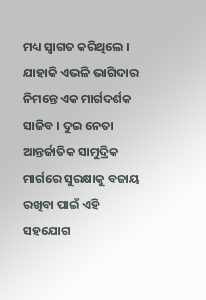ମଧ୍ୟ ସ୍ୱାଗତ କରିଥିଲେ । ଯାହାକି ଏଭଳି ଭାଗିଦାର ନିମନ୍ତେ ଏକ ମାର୍ଗଦର୍ଶକ ସାଜିବ । ଦୁଇ ନେତା ଆନ୍ତର୍ଜାତିକ ସାମୁଦ୍ରିକ ମାର୍ଗରେ ସୁରକ୍ଷାକୁ ବଜାୟ ରଖିବା ପାଇଁ ଏହି ସହଯୋଗ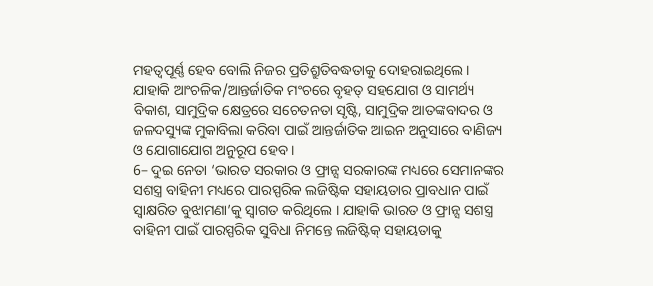ମହତ୍ୱପୂର୍ଣ୍ଣ ହେବ ବୋଲି ନିଜର ପ୍ରତିଶ୍ରୁତିବଦ୍ଧତାକୁ ଦୋହରାଇଥିଲେ । ଯାହାକି ଆଂଚଳିକ/ଆନ୍ତର୍ଜାତିକ ମଂଚରେ ବୃହତ୍ ସହଯୋଗ ଓ ସାମର୍ଥ୍ୟ ବିକାଶ, ସାମୁଦ୍ରିକ କ୍ଷେତ୍ରରେ ସଚେତନତା ସୃଷ୍ଟି, ସାମୁଦ୍ରିକ ଆତଙ୍କବାଦର ଓ ଜଳଦସ୍ୟୁଙ୍କ ମୁକାବିଲା କରିବା ପାଇଁ ଆନ୍ତର୍ଜାତିକ ଆଇନ ଅନୁସାରେ ବାଣିଜ୍ୟ ଓ ଯୋଗାଯୋଗ ଅନୁରୂପ ହେବ ।
6– ଦୁଇ ନେତା ‘ଭାରତ ସରକାର ଓ ଫ୍ରାନ୍ସ ସରକାରଙ୍କ ମଧ୍ୟରେ ସେମାନଙ୍କର ସଶସ୍ତ୍ର ବାହିନୀ ମଧ୍ୟରେ ପାରସ୍ପରିକ ଲଜିଷ୍ଟିକ ସହାୟତାର ପ୍ରାବଧାନ ପାଇଁ ସ୍ୱାକ୍ଷରିତ ବୁଝାମଣା’କୁ ସ୍ୱାଗତ କରିଥିଲେ । ଯାହାକି ଭାରତ ଓ ଫ୍ରାନ୍ସ ସଶସ୍ତ୍ର ବାହିନୀ ପାଇଁ ପାରସ୍ପରିକ ସୁବିଧା ନିମନ୍ତେ ଲଜିଷ୍ଟିକ୍ ସହାୟତାକୁ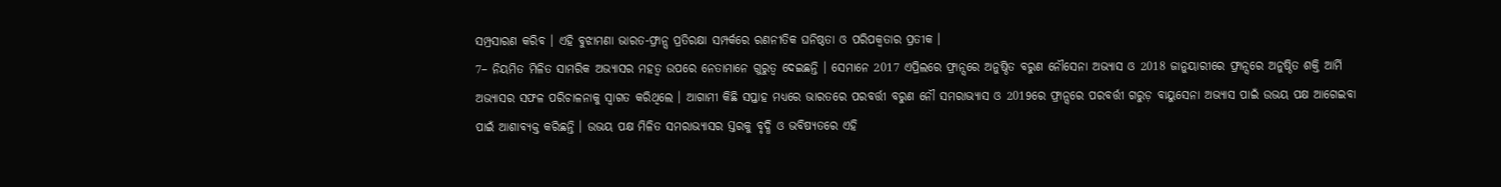ସମ୍ପ୍ରସାରଣ କରିବ । ଏହି ବୁଝାମଣା ଭାରତ-ଫ୍ରାନ୍ସ ପ୍ରତିରକ୍ଷା ସମ୍ପର୍କରେ ରଣନୀତିକ ଘନିଷ୍ଠତା ଓ ପରିପକ୍ୱତାର ପ୍ରତୀକ ।
7– ନିୟମିତ ମିଳିତ ସାମରିକ ଅଭ୍ୟାସର ମହତ୍ୱ ଉପରେ ନେତାମାନେ ଗୁରୁତ୍ୱ ଦେଇଛନ୍ତି । ସେମାନେ 2017 ଏପ୍ରିଲରେ ଫ୍ରାନ୍ସରେ ଅନୁଷ୍ଠିତ ବରୁଣ ନୌସେନା ଅଭ୍ୟାସ ଓ 2018 ଜାନୁୟାରୀରେ ଫ୍ରାନ୍ସରେ ଅନୁଷ୍ଠିତ ଶକ୍ତି ଆର୍ମି ଅଭ୍ୟାସର ସଫଳ ପରିଚାଳନାକୁ ସ୍ୱାଗତ କରିଥିଲେ । ଆଗାମୀ କିଛି ସପ୍ତାହ ମଧ୍ୟରେ ଭାରତରେ ପରବର୍ତ୍ତୀ ବରୁଣ ନୌ ସମରାଭ୍ୟାସ ଓ 2019ରେ ଫ୍ରାନ୍ସରେ ପରବର୍ତ୍ତୀ ଗରୁଡ଼ ବାୟୁସେନା ଅଭ୍ୟାସ ପାଇଁ ଉଭୟ ପକ୍ଷ ଆଗେଇବା ପାଇଁ ଆଶାବ୍ୟକ୍ତ କରିଛନ୍ତି । ଉଭୟ ପକ୍ଷ ମିଳିତ ସମରାଭ୍ୟାସର ସ୍ତରକୁ ବୃଦ୍ଧି ଓ ଭବିଷ୍ୟତରେ ଏହି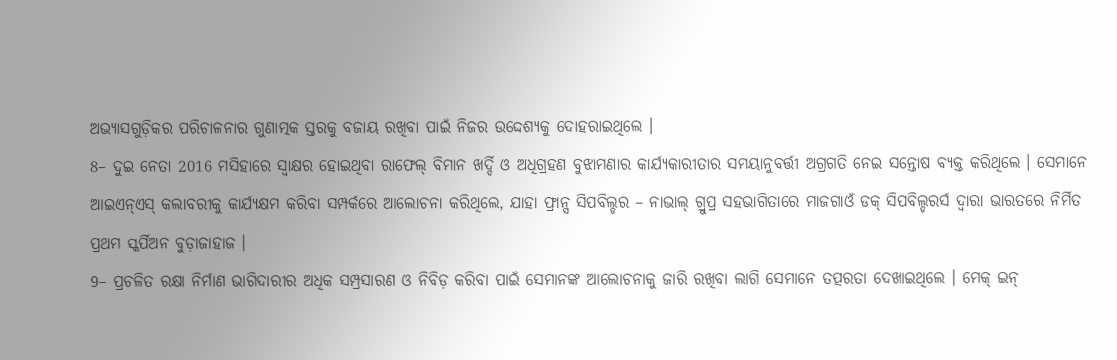ଅଭ୍ୟାସଗୁଡ଼ିକର ପରିଚାଳନାର ଗୁଣାତ୍ମକ ସ୍ତରକୁ ବଜାୟ ରଖିବା ପାଇଁ ନିଜର ଉଦ୍ଦେଶ୍ୟକୁ ଦୋହରାଇଥିଲେ ।
8– ଦୁଇ ନେତା 2016 ମସିହାରେ ସ୍ୱାକ୍ଷର ହୋଇଥିବା ରାଫେଲ୍ ବିମାନ ଖର୍ଦ୍ଦି ଓ ଅଧିଗ୍ରହଣ ବୁଝାମଣାର କାର୍ଯ୍ୟକାରୀତାର ସମୟାନୁବର୍ତ୍ତୀ ଅଗ୍ରଗତି ନେଇ ସନ୍ତୋଷ ବ୍ୟକ୍ତ କରିଥିଲେ । ସେମାନେ ଆଇଏନ୍ଏସ୍ କଲାବରୀକୁ କାର୍ଯ୍ୟକ୍ଷମ କରିବା ସମ୍ପର୍କରେ ଆଲୋଚନା କରିଥିଲେ, ଯାହା ଫ୍ରାନ୍ସ ସିପବିଲ୍ଡର – ନାଭାଲ୍ ଗ୍ରୁପ୍ର ସହଭାଗିତାରେ ମାଜଗାଓଁ ଡକ୍ ସିପବିଲ୍ଡରର୍ସ ଦ୍ୱାରା ଭାରତରେ ନିର୍ମିତ ପ୍ରଥମ ସ୍କର୍ପିଅନ ବୁଡ଼ାଜାହାଜ ।
9– ପ୍ରଚଳିତ ରକ୍ଷା ନିର୍ମାଣ ଭାଗିଦାରୀର ଅଧିକ ସମ୍ପ୍ରସାରଣ ଓ ନିବିଡ଼ କରିବା ପାଇଁ ସେମାନଙ୍କ ଆଲୋଚନାକୁ ଜାରି ରଖିବା ଲାଗି ସେମାନେ ତତ୍ପରତା ଦେଖାଇଥିଲେ । ମେକ୍ ଇନ୍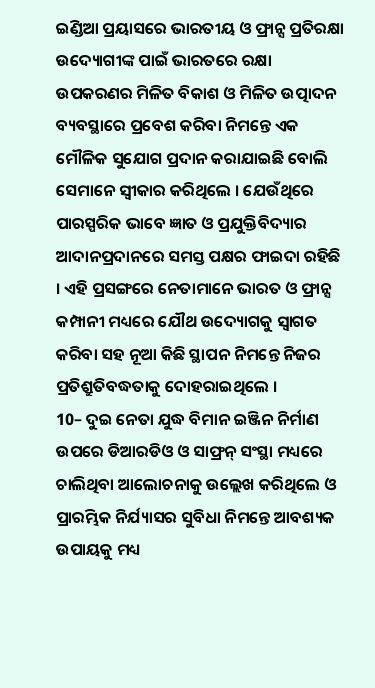ଇଣ୍ଡିଆ ପ୍ରୟାସରେ ଭାରତୀୟ ଓ ଫ୍ରାନ୍ସ ପ୍ରତିରକ୍ଷା ଉଦ୍ୟୋଗୀଙ୍କ ପାଇଁ ଭାରତରେ ରକ୍ଷା ଉପକରଣର ମିଳିତ ବିକାଶ ଓ ମିଳିତ ଉତ୍ପାଦନ ବ୍ୟବସ୍ଥାରେ ପ୍ରବେଶ କରିବା ନିମନ୍ତେ ଏକ ମୌଳିକ ସୁଯୋଗ ପ୍ରଦାନ କରାଯାଇଛି ବୋଲି ସେମାନେ ସ୍ୱୀକାର କରିଥିଲେ । ଯେଉଁଥିରେ ପାରସ୍ପରିକ ଭାବେ ଜ୍ଞାତ ଓ ପ୍ରଯୁକ୍ତିବିଦ୍ୟାର ଆଦାନପ୍ରଦାନରେ ସମସ୍ତ ପକ୍ଷର ଫାଇଦା ରହିଛି । ଏହି ପ୍ରସଙ୍ଗରେ ନେତାମାନେ ଭାରତ ଓ ଫ୍ରାନ୍ସ କମ୍ପାନୀ ମଧ୍ୟରେ ଯୌଥ ଉଦ୍ୟୋଗକୁ ସ୍ୱାଗତ କରିବା ସହ ନୂଆ କିଛି ସ୍ଥାପନ ନିମନ୍ତେ ନିଜର ପ୍ରତିଶ୍ରୁତିବଦ୍ଧତାକୁ ଦୋହରାଇଥିଲେ ।
10– ଦୁଇ ନେତା ଯୁଦ୍ଧ ବିମାନ ଇଞ୍ଜିନ ନିର୍ମାଣ ଉପରେ ଡିଆରଡିଓ ଓ ସାଫ୍ରନ୍ ସଂସ୍ଥା ମଧ୍ୟରେ ଚାଲିଥିବା ଆଲୋଚନାକୁ ଉଲ୍ଲେଖ କରିଥିଲେ ଓ ପ୍ରାରମ୍ଭିକ ନିର୍ଯ୍ୟାସର ସୁବିଧା ନିମନ୍ତେ ଆବଶ୍ୟକ ଉପାୟକୁ ମଧ୍ୟ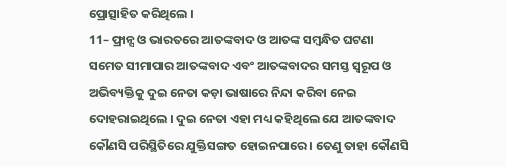ପ୍ରୋତ୍ସାହିତ କରିଥିଲେ ।
11– ଫ୍ରାନ୍ସ ଓ ଭାରତରେ ଆତଙ୍କବାଦ ଓ ଆତଙ୍କ ସମ୍ବନ୍ଧିତ ଘଟଣା ସମେତ ସୀମାପାର ଆତଙ୍କବାଦ ଏବଂ ଆତଙ୍କବାଦର ସମସ୍ତ ସ୍ୱରୂପ ଓ ଅଭିବ୍ୟକ୍ତିକୁ ଦୁଇ ନେତା କଡ଼ା ଭାଷାରେ ନିନ୍ଦା କରିବା ନେଇ ଦୋହରାଇଥିଲେ । ଦୁଇ ନେତା ଏହା ମଧ୍ୟ କହିଥିଲେ ଯେ ଆତଙ୍କବାଦ କୌଣସି ପରିସ୍ଥିତିରେ ଯୁକ୍ତିସଙ୍ଗତ ହୋଇନପାରେ । ତେଣୁ ତାହା କୌଣସି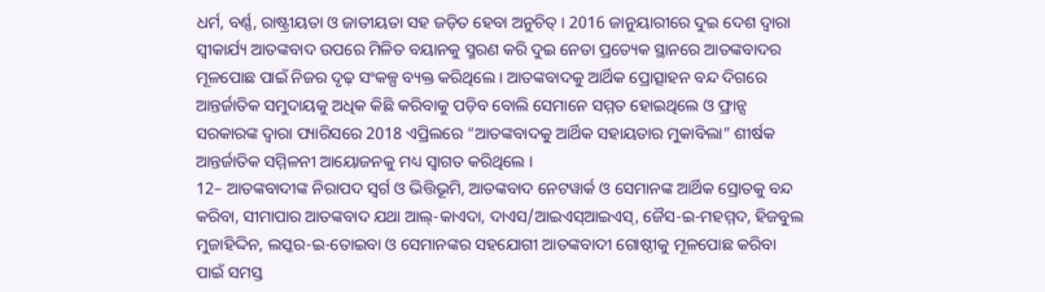ଧର୍ମ, ବର୍ଣ୍ଣ, ରାଷ୍ଟ୍ରୀୟତା ଓ ଜାତୀୟତା ସହ ଜଡ଼ିତ ହେବା ଅନୁଚିତ୍ । 2016 ଜାନୁୟାରୀରେ ଦୁଇ ଦେଶ ଦ୍ୱାରା ସ୍ୱୀକାର୍ଯ୍ୟ ଆତଙ୍କବାଦ ଉପରେ ମିଳିତ ବୟାନକୁ ସ୍ମରଣ କରି ଦୁଇ ନେତା ପ୍ରତ୍ୟେକ ସ୍ଥାନରେ ଆତଙ୍କବାଦର ମୂଳପୋଛ ପାଇଁ ନିଜର ଦୃଢ଼ ସଂକଳ୍ପ ବ୍ୟକ୍ତ କରିଥିଲେ । ଆତଙ୍କବାଦକୁ ଆର୍ଥିକ ପ୍ରୋତ୍ସାହନ ବନ୍ଦ ଦିଗରେ ଆନ୍ତର୍ଜାତିକ ସମୁଦାୟକୁ ଅଧିକ କିଛି କରିବାକୁ ପଡ଼ିବ ବୋଲି ସେମାନେ ସମ୍ମତ ହୋଇଥିଲେ ଓ ଫ୍ରାନ୍ସ ସରକାରଙ୍କ ଦ୍ୱାରା ପ୍ୟାରିସରେ 2018 ଏପ୍ରିଲରେ “ଆତଙ୍କବାଦକୁ ଆର୍ଥିକ ସହାୟତାର ମୁକାବିଲା” ଶୀର୍ଷକ ଆନ୍ତର୍ଜାତିକ ସମ୍ମିଳନୀ ଆୟୋଜନକୁ ମଧ୍ୟ ସ୍ୱାଗତ କରିଥିଲେ ।
12– ଆତଙ୍କବାଦୀଙ୍କ ନିରାପଦ ସ୍ୱର୍ଗ ଓ ଭିତ୍ତିଭୂମି, ଆତଙ୍କବାଦ ନେଟୱାର୍କ ଓ ସେମାନଙ୍କ ଆର୍ଥିକ ସ୍ରୋତକୁ ବନ୍ଦ କରିବା, ସୀମାପାର ଆତଙ୍କବାଦ ଯଥା ଆଲ୍-କାଏଦା, ଦାଏସ/ଆଇଏସ୍ଆଇଏସ୍, ଜୈସ-ଇ-ମହମ୍ମଦ, ହିଜବୁଲ ମୁଜାହିଦ୍ଦିନ, ଲସ୍କର-ଇ-ତୋଇବା ଓ ସେମାନଙ୍କର ସହଯୋଗୀ ଆତଙ୍କବାଦୀ ଗୋଷ୍ଠୀକୁ ମୂଳପୋଛ କରିବା ପାଇଁ ସମସ୍ତ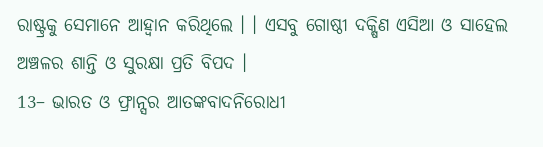ରାଷ୍ଟ୍ରକୁ ସେମାନେ ଆହ୍ୱାନ କରିଥିଲେ । । ଏସବୁ ଗୋଷ୍ଠୀ ଦକ୍ଷିଣ ଏସିଆ ଓ ସାହେଲ ଅଞ୍ଚଳର ଶାନ୍ତି ଓ ସୁରକ୍ଷା ପ୍ରତି ବିପଦ ।
13– ଭାରତ ଓ ଫ୍ରାନ୍ସର ଆତଙ୍କବାଦନିରୋଧୀ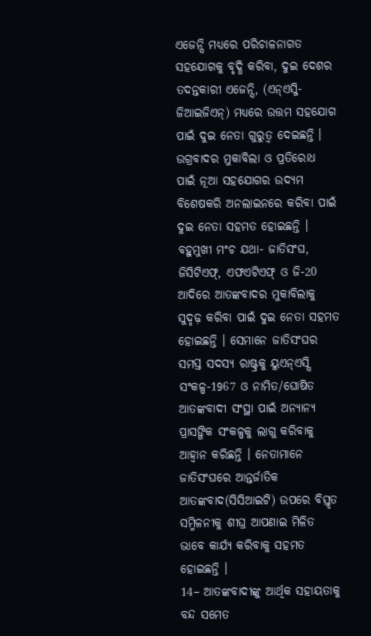ଏଜେନ୍ସି ମଧ୍ୟରେ ପରିଚାଳନାଗତ ସହଯୋଗକୁ ବୃଦ୍ଧି କରିବା, ଦୁଇ ଦେଶର ତଦନ୍ତକାରୀ ଏଜେନ୍ସି, (ଏନ୍ଏସ୍ଜି-ଜିଆଇଜିଏନ୍) ମଧ୍ୟରେ ଉତ୍ତମ ସହଯୋଗ ପାଇଁ ଦୁଇ ନେତା ଗୁରୁତ୍ୱ ଦେଇଛନ୍ତି । ଉଗ୍ରବାଦର ମୁକାବିଲା ଓ ପ୍ରତିରୋଧ ପାଇଁ ନୂଆ ସହଯୋଗର ଉଦ୍ୟମ ବିଶେଷକରି ଅନଲାଇନରେ କରିବା ପାଇଁ ଦୁଇ ନେତା ସହମତ ହୋଇଛନ୍ତି । ବହୁମୁଖୀ ମଂଚ ଯଥା- ଜାତିସଂଘ, ଜିସିଟିଏଫ୍, ଏଫଏଟିଏଫ୍ ଓ ଜି-20 ଆଦିରେ ଆତଙ୍କବାଦର ମୁକାବିଲାକୁ ସୁଦୃଢ଼ କରିବା ପାଇଁ ଦୁଇ ନେତା ସହମତ ହୋଇଛନ୍ତି । ସେମାନେ ଜାତିସଂଘର ସମସ୍ତ ସଦସ୍ୟ ରାଷ୍ଟ୍ରକୁ ୟୁଏନ୍ଏସ୍ସି ସଂକଳ୍ପ-1967 ଓ ନାମିତ/ଘୋଷିତ ଆତଙ୍କବାଦୀ ସଂସ୍ଥା ପାଇଁ ଅନ୍ୟାନ୍ୟ ପ୍ରାସଙ୍ଗିକ ସଂକଳ୍ପକୁ ଲାଗୁ କରିବାକୁ ଆହ୍ୱାନ କରିଛନ୍ତି । ନେତାମାନେ ଜାତିସଂଘରେ ଆନ୍ତର୍ଜାତିକ ଆତଙ୍କବାଦ(ସିସିଆଇଟି) ଉପରେ ବିସ୍ତୃତ ସମ୍ମିଳନୀକୁ ଶୀଘ୍ର ଆପଣାଇ ମିଳିତ ଭାବେ କାର୍ଯ୍ୟ କରିବାକୁ ସହମତ ହୋଇଛନ୍ତି ।
14– ଆତଙ୍କବାଦୀଙ୍କୁ ଆର୍ଥିକ ସହାୟତାକୁ ବନ୍ଦ ସମେତ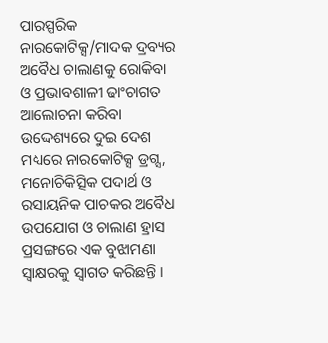ପାରସ୍ପରିକ ନାରକୋଟିକ୍ସ/ମାଦକ ଦ୍ରବ୍ୟର ଅବୈଧ ଚାଲାଣକୁ ରୋକିବା ଓ ପ୍ରଭାବଶାଳୀ ଢାଂଚାଗତ ଆଲୋଚନା କରିବା ଉଦ୍ଦେଶ୍ୟରେ ଦୁଇ ଦେଶ ମଧ୍ୟରେ ନାରକୋଟିକ୍ସ ଡ୍ରଗ୍ସ, ମନୋଚିକିତ୍ସିକ ପଦାର୍ଥ ଓ ରସାୟନିକ ପାଚକର ଅବୈଧ ଉପଯୋଗ ଓ ଚାଲାଣ ହ୍ରାସ ପ୍ରସଙ୍ଗରେ ଏକ ବୁଝାମଣା ସ୍ୱାକ୍ଷରକୁ ସ୍ୱାଗତ କରିଛନ୍ତି ।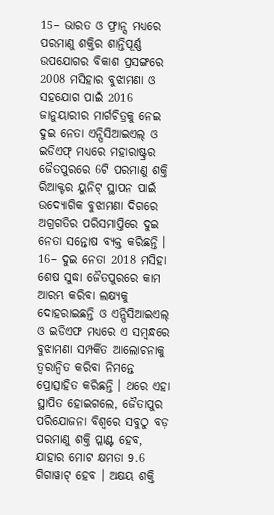15– ଭାରତ ଓ ଫ୍ରାନ୍ସ ମଧ୍ୟରେ ପରମାଣୁ ଶକ୍ତିର ଶାନ୍ତିପୂର୍ଣ୍ଣ ଉପଯୋଗର ବିକାଶ ପ୍ରସଙ୍ଗରେ 2008 ମସିହାର ବୁଝାମଣା ଓ ସହଯୋଗ ପାଇଁ 2016 ଜାନୁୟାରୀର ମାର୍ଗଚିତ୍ରକୁ ନେଇ ଦୁଇ ନେତା ଏନ୍ପିସିଆଇଏଲ୍ ଓ ଇଡିଏଫ୍ ମଧ୍ୟରେ ମହାରାଷ୍ଟ୍ରର ଜୈତପୁରରେ 6ଟି ପରମାଣୁ ଶକ୍ତି ରିଆକ୍ଟର ୟୁନିଟ୍ ସ୍ଥାପନ ପାଇଁ ଉଦ୍ୟୋଗିକ ବୁଝାମଣା ଦିଗରେ ଅଗ୍ରଗତିର ପରିସମାପ୍ତିରେ ଦୁଇ ନେତା ସନ୍ତୋଷ ବ୍ୟକ୍ତ କରିଛନ୍ତି ।
16– ଦୁଇ ନେତା 2018 ମସିହା ଶେଷ ସୁଦ୍ଧା ଜୈତପୁରରେ କାମ ଆରମ୍ଭ କରିବା ଲକ୍ଷ୍ୟକୁ ଦୋହରାଇଛନ୍ତି ଓ ଏନ୍ପିସିଆଇଏଲ୍ ଓ ଇଡିଏଫ ମଧ୍ୟରେ ଏ ସମ୍ବନ୍ଧରେ ବୁଝାମଣା ସମ୍ପର୍କିତ ଆଲୋଚନାକୁ ତ୍ୱରାନ୍ୱିତ କରିବା ନିମନ୍ତେ ପ୍ରୋତ୍ସାହିତ କରିଛନ୍ତି । ଥରେ ଏହା ସ୍ଥାପିତ ହୋଇଗଲେ, ଜୈତାପୁର ପରିଯୋଜନା ବିଶ୍ୱରେ ସବୁଠୁ ବଡ଼ ପରମାଣୁ ଶକ୍ତି ପ୍ଳାଣ୍ଟ ହେବ, ଯାହାର ମୋଟ କ୍ଷମତା 9.6 ଗିଗାୱାଟ୍ ହେବ । ଅକ୍ଷୟ ଶକ୍ତି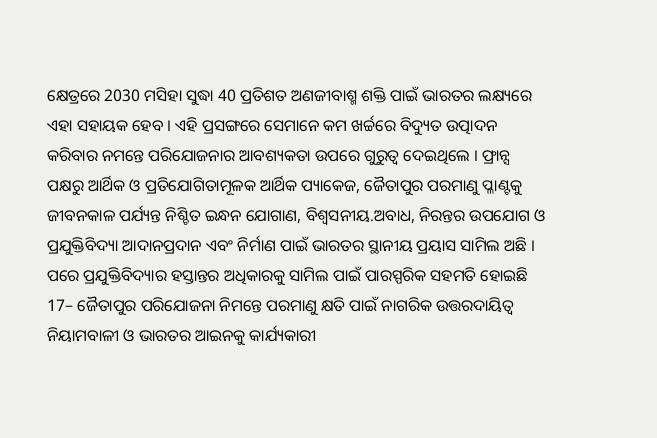କ୍ଷେତ୍ରରେ 2030 ମସିହା ସୁଦ୍ଧା 40 ପ୍ରତିଶତ ଅଣଜୀବାଶ୍ମ ଶକ୍ତି ପାଇଁ ଭାରତର ଲକ୍ଷ୍ୟରେ ଏହା ସହାୟକ ହେବ । ଏହି ପ୍ରସଙ୍ଗରେ ସେମାନେ କମ ଖର୍ଚ୍ଚରେ ବିଦ୍ୟୁତ ଉତ୍ପାଦନ କରିବାର ନମନ୍ତେ ପରିଯୋଜନାର ଆବଶ୍ୟକତା ଉପରେ ଗୁରୁତ୍ୱ ଦେଇଥିଲେ । ଫ୍ରାନ୍ସ ପକ୍ଷରୁ ଆର୍ଥିକ ଓ ପ୍ରତିଯୋଗିତାମୂଳକ ଆର୍ଥିକ ପ୍ୟାକେଜ, ଜୈତାପୁର ପରମାଣୁ ପ୍ଳାଣ୍ଟକୁ ଜୀବନକାଳ ପର୍ଯ୍ୟନ୍ତ ନିଶ୍ଚିତ ଇନ୍ଧନ ଯୋଗାଣ, ବିଶ୍ୱସନୀୟ.ଅବାଧ, ନିରନ୍ତର ଉପଯୋଗ ଓ ପ୍ରଯୁକ୍ତିବିଦ୍ୟା ଆଦାନପ୍ରଦାନ ଏବଂ ନିର୍ମାଣ ପାଇଁ ଭାରତର ସ୍ଥାନୀୟ ପ୍ରୟାସ ସାମିଲ ଅଛି । ପରେ ପ୍ରଯୁକ୍ତିବିଦ୍ୟାର ହସ୍ତାନ୍ତର ଅଧିକାରକୁ ସାମିଲ ପାଇଁ ପାରସ୍ପରିକ ସହମତି ହୋଇଛି
17– ଜୈତାପୁର ପରିଯୋଜନା ନିମନ୍ତେ ପରମାଣୁ କ୍ଷତି ପାଇଁ ନାଗରିକ ଉତ୍ତରଦାୟିତ୍ୱ ନିୟାମବାଳୀ ଓ ଭାରତର ଆଇନକୁ କାର୍ଯ୍ୟକାରୀ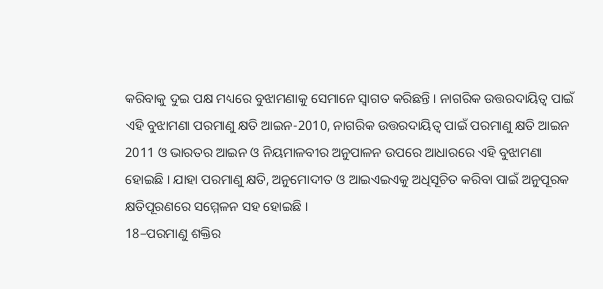କରିବାକୁ ଦୁଇ ପକ୍ଷ ମଧ୍ୟରେ ବୁଝାମଣାକୁ ସେମାନେ ସ୍ୱାଗତ କରିଛନ୍ତି । ନାଗରିକ ଉତ୍ତରଦାୟିତ୍ୱ ପାଇଁ ଏହି ବୁଝାମଣା ପରମାଣୁ କ୍ଷତି ଆଇନ-2010, ନାଗରିକ ଉତ୍ତରଦାୟିତ୍ୱ ପାଇଁ ପରମାଣୁ କ୍ଷତି ଆଇନ 2011 ଓ ଭାରତର ଆଇନ ଓ ନିୟମାଳବୀର ଅନୁପାଳନ ଉପରେ ଆଧାରରେ ଏହି ବୁଝାମଣା ହୋଇଛି । ଯାହା ପରମାଣୁ କ୍ଷତି, ଅନୁମୋଦୀତ ଓ ଆଇଏଇଏକୁ ଅଧିସୂଚିତ କରିବା ପାଇଁ ଅନୁପୂରକ କ୍ଷତିପୂରଣରେ ସମ୍ମେଳନ ସହ ହୋଇଛି ।
18–ପରମାଣୁ ଶକ୍ତିର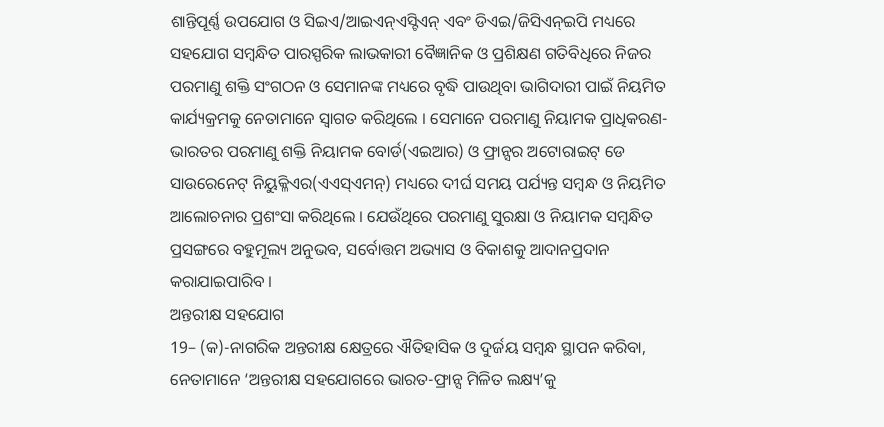ଶାନ୍ତିପୂର୍ଣ୍ଣ ଉପଯୋଗ ଓ ସିଇଏ/ଆଇଏନ୍ଏସ୍ଟିଏନ୍ ଏବଂ ଡିଏଇ/ଜିସିଏନ୍ଇପି ମଧ୍ୟରେ ସହଯୋଗ ସମ୍ବନ୍ଧିତ ପାରସ୍ପରିକ ଲାଭକାରୀ ବୈଜ୍ଞାନିକ ଓ ପ୍ରଶିକ୍ଷଣ ଗତିବିଧିରେ ନିଜର ପରମାଣୁ ଶକ୍ତି ସଂଗଠନ ଓ ସେମାନଙ୍କ ମଧ୍ୟରେ ବୃଦ୍ଧି ପାଉଥିବା ଭାଗିଦାରୀ ପାଇଁ ନିୟମିତ କାର୍ଯ୍ୟକ୍ରମକୁ ନେତାମାନେ ସ୍ୱାଗତ କରିଥିଲେ । ସେମାନେ ପରମାଣୁ ନିୟାମକ ପ୍ରାଧିକରଣ-ଭାରତର ପରମାଣୁ ଶକ୍ତି ନିୟାମକ ବୋର୍ଡ(ଏଇଆର) ଓ ଫ୍ରାନ୍ସର ଅଟୋରାଇଟ୍ ଡେ ସାଉରେନେଟ୍ ନିୟୁକ୍ଳିଏର(ଏଏସ୍ଏମନ୍) ମଧ୍ୟରେ ଦୀର୍ଘ ସମୟ ପର୍ଯ୍ୟନ୍ତ ସମ୍ବନ୍ଧ ଓ ନିୟମିତ ଆଲୋଚନାର ପ୍ରଶଂସା କରିଥିଲେ । ଯେଉଁଥିରେ ପରମାଣୁ ସୁରକ୍ଷା ଓ ନିୟାମକ ସମ୍ବନ୍ଧିତ ପ୍ରସଙ୍ଗରେ ବହୁମୂଲ୍ୟ ଅନୁଭବ, ସର୍ବୋତ୍ତମ ଅଭ୍ୟାସ ଓ ବିକାଶକୁ ଆଦାନପ୍ରଦାନ କରାଯାଇପାରିବ ।
ଅନ୍ତରୀକ୍ଷ ସହଯୋଗ
19– (କ)-ନାଗରିକ ଅନ୍ତରୀକ୍ଷ କ୍ଷେତ୍ରରେ ଐତିହାସିକ ଓ ଦୁର୍ଜୟ ସମ୍ବନ୍ଧ ସ୍ଥାପନ କରିବା, ନେତାମାନେ ‘ଅନ୍ତରୀକ୍ଷ ସହଯୋଗରେ ଭାରତ-ଫ୍ରାନ୍ସ ମିଳିତ ଲକ୍ଷ୍ୟ’କୁ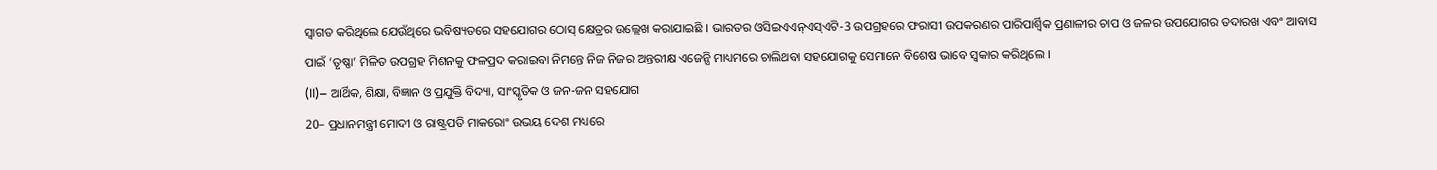ସ୍ୱାଗତ କରିଥିଲେ ଯେଉଁଥିରେ ଭବିଷ୍ୟତରେ ସହଯୋଗର ଠୋସ୍ କ୍ଷେତ୍ରର ଉଲ୍ଲେଖ କରାଯାଇଛି । ଭାରତର ଓସିଇଏଏନ୍ଏସ୍ଏଟି-3 ଉପଗ୍ରହରେ ଫରାସୀ ଉପକରଣର ପାରିପାର୍ଶ୍ଵିକ ପ୍ରଣାଳୀର ଚାପ ଓ ଜଳର ଉପଯୋଗର ତଦାରଖ ଏବଂ ଆବାସ ପାଇଁ ‘ତୃଷ୍ଣା’ ମିଳିତ ଉପଗ୍ରହ ମିଶନକୁ ଫଳପ୍ରଦ କରାଇବା ନିମନ୍ତେ ନିଜ ନିଜର ଅନ୍ତରୀକ୍ଷ ଏଜେନ୍ସି ମାଧ୍ୟମରେ ଚାଲିଥବା ସହଯୋଗକୁ ସେମାନେ ବିଶେଷ ଭାବେ ସ୍ୱକାର କରିଥିଲେ ।
(II)– ଆର୍ଥିକ, ଶିକ୍ଷା, ବିଜ୍ଞାନ ଓ ପ୍ରଯୁକ୍ତି ବିଦ୍ୟା, ସାଂସ୍କୃତିକ ଓ ଜନ-ଜନ ସହଯୋଗ
20– ପ୍ରଧାନମନ୍ତ୍ରୀ ମୋଦୀ ଓ ରାଷ୍ଟ୍ରପତି ମାକରୋଂ ଉଭୟ ଦେଶ ମଧ୍ୟରେ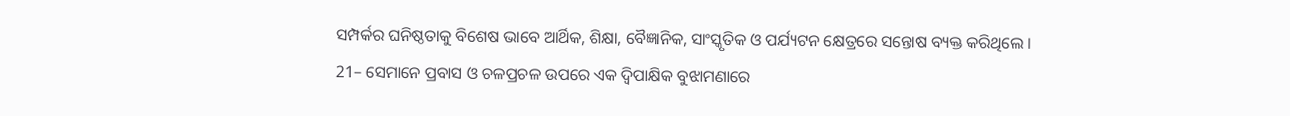ସମ୍ପର୍କର ଘନିଷ୍ଠତାକୁ ବିଶେଷ ଭାବେ ଆର୍ଥିକ, ଶିକ୍ଷା, ବୈଜ୍ଞାନିକ, ସାଂସ୍କୃତିକ ଓ ପର୍ଯ୍ୟଟନ କ୍ଷେତ୍ରରେ ସନ୍ତୋଷ ବ୍ୟକ୍ତ କରିଥିଲେ ।
21– ସେମାନେ ପ୍ରବାସ ଓ ଚଳପ୍ରଚଳ ଉପରେ ଏକ ଦ୍ୱିପାକ୍ଷିକ ବୁଝାମଣାରେ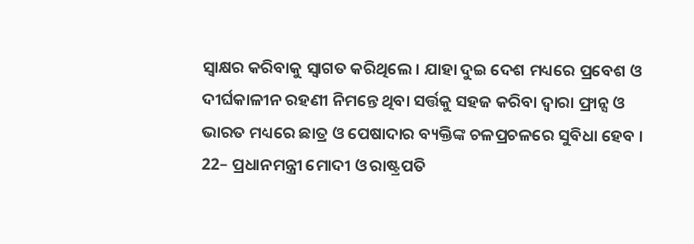ସ୍ୱାକ୍ଷର କରିବାକୁ ସ୍ୱାଗତ କରିଥିଲେ । ଯାହା ଦୁଇ ଦେଶ ମଧ୍ୟରେ ପ୍ରବେଶ ଓ ଦୀର୍ଘକାଳୀନ ରହଣୀ ନିମନ୍ତେ ଥିବା ସର୍ତ୍ତକୁ ସହଜ କରିବା ଦ୍ୱାରା ଫ୍ରାନ୍ସ ଓ ଭାରତ ମଧ୍ୟରେ ଛାତ୍ର ଓ ପେଷାଦାର ବ୍ୟକ୍ତିଙ୍କ ଚଳପ୍ରଚଳରେ ସୁବିଧା ହେବ ।
22– ପ୍ରଧାନମନ୍ତ୍ରୀ ମୋଦୀ ଓ ରାଷ୍ଟ୍ରପତି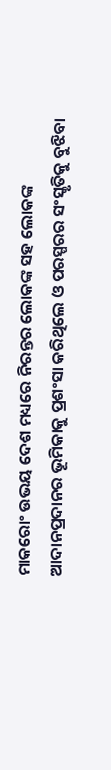ମାକରୋଂ ଉଭୟ ଦେଶ ମଧ୍ୟରେ ନିରନ୍ତର ଲୋକଙ୍କ ସହ ଲୋକଙ୍କ ଆଦାନପ୍ରଦାନର ଭୂମିକାକୁ ପ୍ରଶଂସା କରିଥିଲେ ଓ ପରସ୍ପରର ସଂସ୍କୃତିକୁ ବୁଝିବା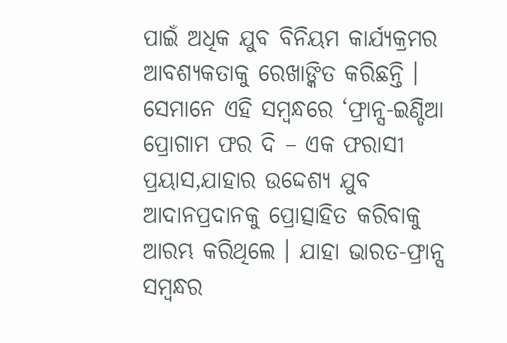ପାଇଁ ଅଧିକ ଯୁବ ବିନିୟମ କାର୍ଯ୍ୟକ୍ରମର ଆବଶ୍ୟକତାକୁ ରେଖାଙ୍କିତ କରିଛନ୍ତି । ସେମାନେ ଏହି ସମ୍ବନ୍ଧରେ ‘ଫ୍ରାନ୍ସ-ଇଣ୍ଡିଆ ପ୍ରୋଗାମ ଫର ଦି – ଏକ ଫରାସୀ ପ୍ରୟାସ,ଯାହାର ଉଦ୍ଦେଶ୍ୟ ଯୁବ ଆଦାନପ୍ରଦାନକୁ ପ୍ରୋତ୍ସାହିତ କରିବାକୁ ଆରମ୍ଭ କରିଥିଲେ । ଯାହା ଭାରତ-ଫ୍ରାନ୍ସ ସମ୍ବନ୍ଧର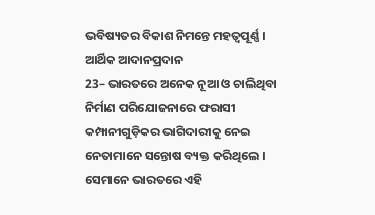ଭବିଷ୍ୟତର ବିକାଶ ନିମନ୍ତେ ମହତ୍ୱପୂର୍ଣ୍ଣ ।
ଆର୍ଥିକ ଆଦାନପ୍ରଦାନ
23– ଭାରତରେ ଅନେକ ନୂଆ ଓ ଚାଲିଥିବା ନିର୍ମାଣ ପରିଯୋଜନାରେ ଫରାସୀ କମ୍ପାନୀଗୁଡ଼ିକର ଭାଗିଦାରୀକୁ ନେଇ ନେତାମାନେ ସନ୍ତୋଷ ବ୍ୟକ୍ତ କରିଥିଲେ । ସେମାନେ ଭାରତରେ ଏହି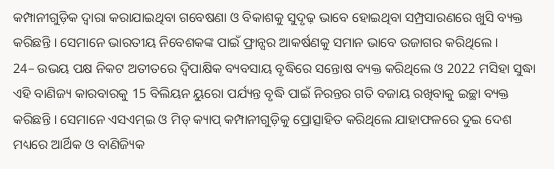କମ୍ପାନୀଗୁଡ଼ିକ ଦ୍ୱାରା କରାଯାଇଥିବା ଗବେଷଣା ଓ ବିକାଶକୁ ସୁଦୃଢ଼ ଭାବେ ହୋଇଥିବା ସମ୍ପ୍ରସାରଣରେ ଖୁସି ବ୍ୟକ୍ତ କରିଛନ୍ତି । ସେମାନେ ଭାରତୀୟ ନିବେଶକଙ୍କ ପାଇଁ ଫ୍ରାନ୍ସର ଆକର୍ଷଣକୁ ସମାନ ଭାବେ ଉଜାଗର କରିଥିଲେ ।
24– ଉଭୟ ପକ୍ଷ ନିକଟ ଅତୀତରେ ଦ୍ୱିପାକ୍ଷିକ ବ୍ୟବସାୟ ବୃଦ୍ଧିରେ ସନ୍ତୋଷ ବ୍ୟକ୍ତ କରିଥିଲେ ଓ 2022 ମସିହା ସୁଦ୍ଧା ଏହି ବାଣିଜ୍ୟ କାରବାରକୁ 15 ବିଲିୟନ ୟୁରୋ ପର୍ଯ୍ୟନ୍ତ ବୃଦ୍ଧି ପାଇଁ ନିରନ୍ତର ଗତି ବଜାୟ ରଖିବାକୁ ଇଚ୍ଛା ବ୍ୟକ୍ତ କରିଛନ୍ତି । ସେମାନେ ଏସଏମ୍ଇ ଓ ମିଡ୍ କ୍ୟାପ୍ କମ୍ପାନୀଗୁଡ଼ିକୁ ପ୍ରୋତ୍ସାହିତ କରିଥିଲେ ଯାହାଫଳରେ ଦୁଇ ଦେଶ ମଧ୍ୟରେ ଆର୍ଥିକ ଓ ବାଣିଜ୍ୟିକ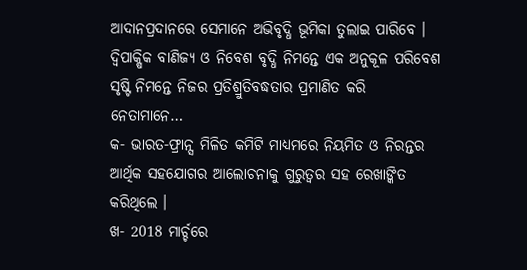ଆଦାନପ୍ରଦାନରେ ସେମାନେ ଅଭିବୃଦ୍ଧି ଭୂମିକା ତୁଲାଇ ପାରିବେ । ଦ୍ୱିପାକ୍ଷିକ ବାଣିଜ୍ୟ ଓ ନିବେଶ ବୃଦ୍ଧି ନିମନ୍ତେ ଏକ ଅନୁକୂଳ ପରିବେଶ ସୃଷ୍ଟି ନିମନ୍ତେ ନିଜର ପ୍ରତିଶ୍ରୁତିବଦ୍ଧତାର ପ୍ରମାଣିତ କରି ନେତାମାନେ…
କ- ଭାରତ-ଫ୍ରାନ୍ସ ମିଳିତ କମିଟି ମାଧ୍ୟମରେ ନିୟମିତ ଓ ନିରନ୍ତର ଆର୍ଥିକ ସହଯୋଗର ଆଲୋଚନାକୁ ଗୁରୁତ୍ୱର ସହ ରେଖାଙ୍କିତ କରିଥିଲେ ।
ଖ- 2018 ମାର୍ଚ୍ଚରେ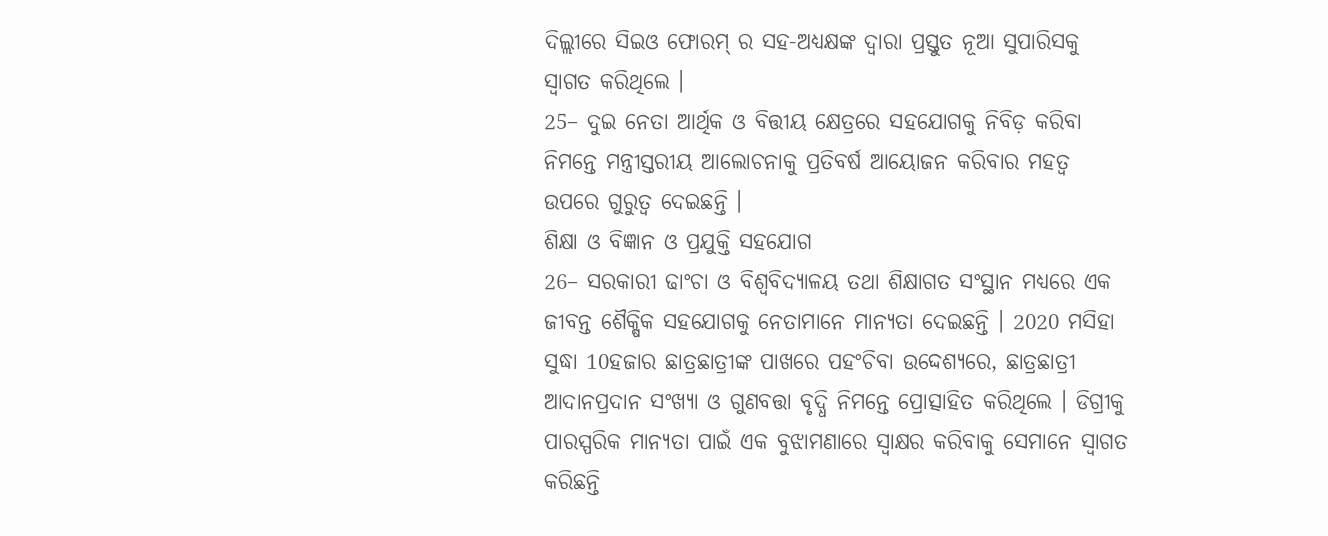ଦିଲ୍ଲୀରେ ସିଇଓ ଫୋରମ୍ ର ସହ-ଅଧ୍ୟକ୍ଷଙ୍କ ଦ୍ୱାରା ପ୍ରସ୍ତୁତ ନୂଆ ସୁପାରିସକୁ ସ୍ୱାଗତ କରିଥିଲେ ।
25– ଦୁଇ ନେତା ଆର୍ଥିକ ଓ ବିତ୍ତୀୟ କ୍ଷେତ୍ରରେ ସହଯୋଗକୁ ନିବିଡ଼ କରିବା ନିମନ୍ତେ ମନ୍ତ୍ରୀସ୍ତରୀୟ ଆଲୋଚନାକୁ ପ୍ରତିବର୍ଷ ଆୟୋଜନ କରିବାର ମହତ୍ୱ ଉପରେ ଗୁରୁତ୍ୱ ଦେଇଛନ୍ତି ।
ଶିକ୍ଷା ଓ ବିଜ୍ଞାନ ଓ ପ୍ରଯୁକ୍ତି ସହଯୋଗ
26– ସରକାରୀ ଢାଂଚା ଓ ବିଶ୍ୱବିଦ୍ୟାଳୟ ତଥା ଶିକ୍ଷାଗତ ସଂସ୍ଥାନ ମଧ୍ୟରେ ଏକ ଜୀବନ୍ତ ଶୈକ୍ଷିକ ସହଯୋଗକୁ ନେତାମାନେ ମାନ୍ୟତା ଦେଇଛନ୍ତି । 2020 ମସିହା ସୁଦ୍ଧା 10ହଜାର ଛାତ୍ରଛାତ୍ରୀଙ୍କ ପାଖରେ ପହଂଚିବା ଉଦ୍ଦେଶ୍ୟରେ, ଛାତ୍ରଛାତ୍ରୀ ଆଦାନପ୍ରଦାନ ସଂଖ୍ୟା ଓ ଗୁଣବତ୍ତା ବୃଦ୍ଧି ନିମନ୍ତେ ପ୍ରୋତ୍ସାହିତ କରିଥିଲେ । ଡିଗ୍ରୀକୁ ପାରସ୍ପରିକ ମାନ୍ୟତା ପାଇଁ ଏକ ବୁଝାମଣାରେ ସ୍ୱାକ୍ଷର କରିବାକୁ ସେମାନେ ସ୍ୱାଗତ କରିଛନ୍ତି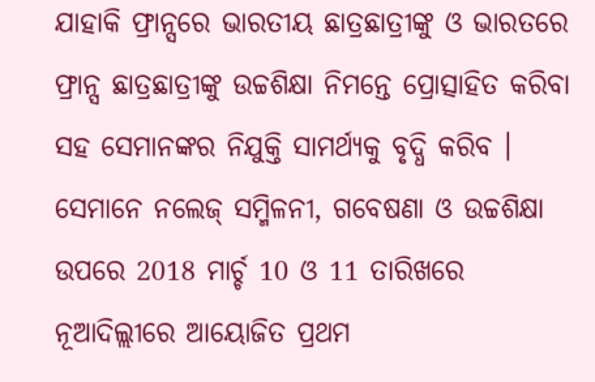ଯାହାକି ଫ୍ରାନ୍ସରେ ଭାରତୀୟ ଛାତ୍ରଛାତ୍ରୀଙ୍କୁ ଓ ଭାରତରେ ଫ୍ରାନ୍ସ ଛାତ୍ରଛାତ୍ରୀଙ୍କୁ ଉଚ୍ଚଶିକ୍ଷା ନିମନ୍ତେ ପ୍ରୋତ୍ସାହିତ କରିବା ସହ ସେମାନଙ୍କର ନିଯୁକ୍ତି ସାମର୍ଥ୍ୟକୁ ବୃଦ୍ଧି କରିବ । ସେମାନେ ନଲେଜ୍ ସମ୍ମିଳନୀ, ଗବେଷଣା ଓ ଉଚ୍ଚଶିକ୍ଷା ଉପରେ 2018 ମାର୍ଚ୍ଚ 10 ଓ 11 ତାରିଖରେ ନୂଆଦିଲ୍ଲୀରେ ଆୟୋଜିତ ପ୍ରଥମ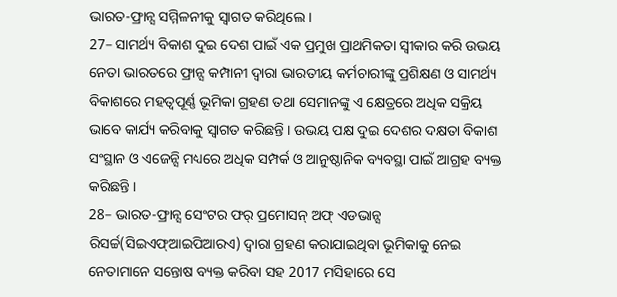ଭାରତ-ଫ୍ରାନ୍ସ ସମ୍ମିଳନୀକୁ ସ୍ୱାଗତ କରିଥିଲେ ।
27– ସାମର୍ଥ୍ୟ ବିକାଶ ଦୁଇ ଦେଶ ପାଇଁ ଏକ ପ୍ରମୁଖ ପ୍ରାଥମିକତା ସ୍ୱୀକାର କରି ଉଭୟ ନେତା ଭାରତରେ ଫ୍ରାନ୍ସ କମ୍ପାନୀ ଦ୍ୱାରା ଭାରତୀୟ କର୍ମଚାରୀଙ୍କୁ ପ୍ରଶିକ୍ଷଣ ଓ ସାମର୍ଥ୍ୟ ବିକାଶରେ ମହତ୍ୱପୂର୍ଣ୍ଣ ଭୂମିକା ଗ୍ରହଣ ତଥା ସେମାନଙ୍କୁ ଏ କ୍ଷେତ୍ରରେ ଅଧିକ ସକ୍ରିୟ ଭାବେ କାର୍ଯ୍ୟ କରିବାକୁ ସ୍ୱାଗତ କରିଛନ୍ତି । ଉଭୟ ପକ୍ଷ ଦୁଇ ଦେଶର ଦକ୍ଷତା ବିକାଶ ସଂସ୍ଥାନ ଓ ଏଜେନ୍ସି ମଧ୍ୟରେ ଅଧିକ ସମ୍ପର୍କ ଓ ଆନୁଷ୍ଠାନିକ ବ୍ୟବସ୍ଥା ପାଇଁ ଆଗ୍ରହ ବ୍ୟକ୍ତ କରିଛନ୍ତି ।
28– ଭାରତ-ଫ୍ରାନ୍ସ ସେଂଟର ଫର୍ ପ୍ରମୋସନ୍ ଅଫ୍ ଏଡଭାନ୍ସ ରିସର୍ଚ୍ଚ(ସିଇଏଫ୍ଆଇପିଆରଏ) ଦ୍ୱାରା ଗ୍ରହଣ କରାଯାଇଥିବା ଭୂମିକାକୁ ନେଇ ନେତାମାନେ ସନ୍ତୋଷ ବ୍ୟକ୍ତ କରିବା ସହ 2017 ମସିହାରେ ସେ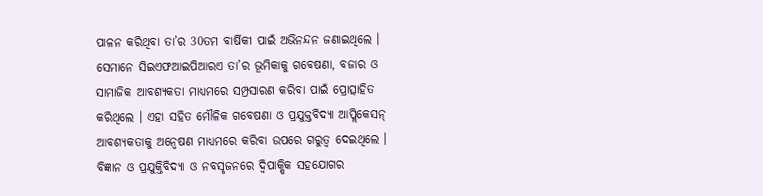ପାଳନ କରିଥିବା ତା’ର 30ତମ ବାର୍ଷିକୀ ପାଇଁ ଅଭିନନ୍ଦନ ଜଣାଇଥିଲେ । ସେମାନେ ସିଇଏଫଆଇପିଆରଏ ତା’ର ଭୂମିକାକୁ ଗବେଷଣା, ବଜାର ଓ ସାମାଜିକ ଆବଶ୍ୟକତା ମାଧ୍ୟମରେ ସମ୍ପ୍ରସାରଣ କରିବା ପାଇଁ ପ୍ରୋତ୍ସାହିତ କରିଥିଲେ । ଏହା ସହିତ ମୌଳିକ ଗବେଷଣା ଓ ପ୍ରଯୁକ୍ତବିଦ୍ୟା ଆପ୍ଲିକେସନ୍ ଆବଶ୍ୟକତାକୁ ଅନ୍ୱେଷଣ ମାଧ୍ୟମରେ କରିବା ଉପରେ ଗରୁତ୍ୱ ଦେଇଥିଲେ । ବିଜ୍ଞାନ ଓ ପ୍ରଯୁକ୍ତିବିଦ୍ୟା ଓ ନବସୃଜନରେ ଦ୍ୱିପାକ୍ଷିକ ସହଯୋଗର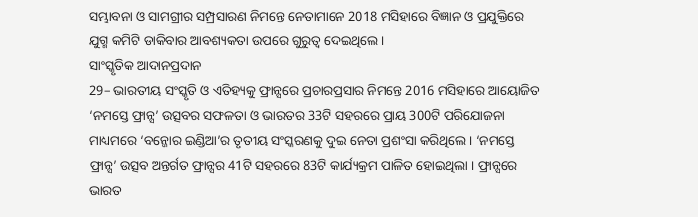ସମ୍ଭାବନା ଓ ସାମଗ୍ରୀର ସମ୍ପ୍ରସାରଣ ନିମନ୍ତେ ନେତାମାନେ 2018 ମସିହାରେ ବିଜ୍ଞାନ ଓ ପ୍ରଯୁକ୍ତିରେ ଯୁଗ୍ମ କମିଟି ଡାକିବାର ଆବଶ୍ୟକତା ଉପରେ ଗୁରୁତ୍ୱ ଦେଇଥିଲେ ।
ସାଂସ୍କୃତିକ ଆଦାନପ୍ରଦାନ
29– ଭାରତୀୟ ସଂସ୍କୃତି ଓ ଏତିହ୍ୟକୁ ଫ୍ରାନ୍ସରେ ପ୍ରଚାରପ୍ରସାର ନିମନ୍ତେ 2016 ମସିହାରେ ଆୟୋଜିତ ‘ନମସ୍ତେ ଫ୍ରାନ୍ସ’ ଉତ୍ସବର ସଫଳତା ଓ ଭାରତର 33ଟି ସହରରେ ପ୍ରାୟ 300ଟି ପରିଯୋଜନା ମାଧ୍ୟମରେ ‘ବନ୍ଜୋର ଇଣ୍ଡିଆ’ର ତୃତୀୟ ସଂସ୍କରଣକୁ ଦୁଇ ନେତା ପ୍ରଶଂସା କରିଥିଲେ । ‘ନମସ୍ତେ ଫ୍ରାନ୍ସ’ ଉତ୍ସବ ଅନ୍ତର୍ଗତ ଫ୍ରାନ୍ସର 41ଟି ସହରରେ 83ଟି କାର୍ଯ୍ୟକ୍ରମ ପାଳିତ ହୋଇଥିଲା । ଫ୍ରାନ୍ସରେ ଭାରତ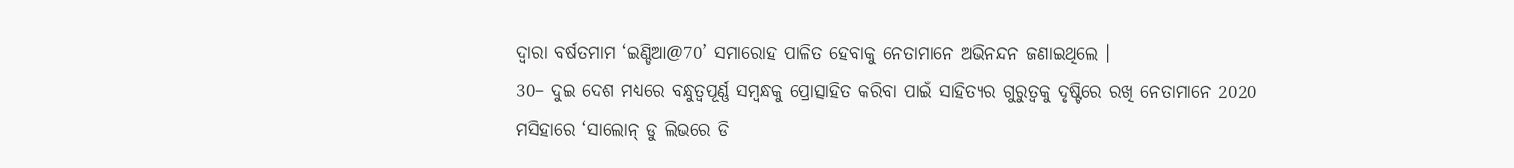ଦ୍ୱାରା ବର୍ଷତମାମ ‘ଇଣ୍ଡିଆ@70’ ସମାରୋହ ପାଳିତ ହେବାକୁ ନେତାମାନେ ଅଭିନନ୍ଦନ ଜଣାଇଥିଲେ ।
30– ଦୁଇ ଦେଶ ମଧ୍ୟରେ ବନ୍ଧୁତ୍ୱପୂର୍ଣ୍ଣ ସମ୍ବନ୍ଧକୁ ପ୍ରୋତ୍ସାହିତ କରିବା ପାଇଁ ସାହିତ୍ୟର ଗୁରୁତ୍ୱକୁ ଦୃଷ୍ଟିରେ ରଖି ନେତାମାନେ 2020 ମସିହାରେ ‘ସାଲୋନ୍ ଡୁ ଲିଭରେ ଡି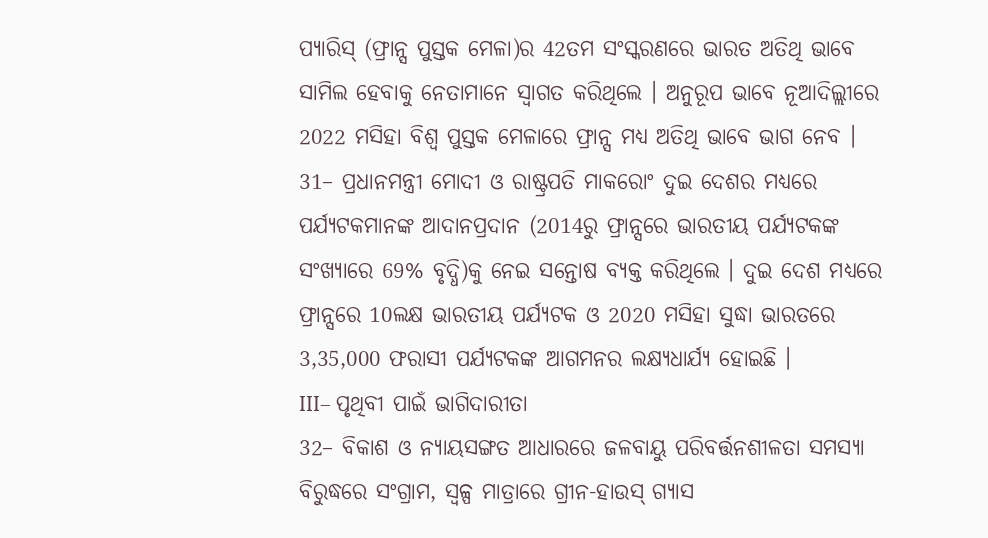ପ୍ୟାରିସ୍ (ଫ୍ରାନ୍ସ ପୁସ୍ତକ ମେଳା)ର 42ତମ ସଂସ୍କରଣରେ ଭାରତ ଅତିଥି ଭାବେ ସାମିଲ ହେବାକୁ ନେତାମାନେ ସ୍ୱାଗତ କରିଥିଲେ । ଅନୁରୂପ ଭାବେ ନୂଆଦିଲ୍ଲୀରେ 2022 ମସିହା ବିଶ୍ୱ ପୁସ୍ତକ ମେଳାରେ ଫ୍ରାନ୍ସ ମଧ୍ୟ ଅତିଥି ଭାବେ ଭାଗ ନେବ ।
31– ପ୍ରଧାନମନ୍ତ୍ରୀ ମୋଦୀ ଓ ରାଷ୍ଟ୍ରପତି ମାକରୋଂ ଦୁଇ ଦେଶର ମଧ୍ୟରେ ପର୍ଯ୍ୟଟକମାନଙ୍କ ଆଦାନପ୍ରଦାନ (2014ରୁ ଫ୍ରାନ୍ସରେ ଭାରତୀୟ ପର୍ଯ୍ୟଟକଙ୍କ ସଂଖ୍ୟାରେ 69% ବୃଦ୍ଧି)କୁ ନେଇ ସନ୍ତୋଷ ବ୍ୟକ୍ତ କରିଥିଲେ । ଦୁଇ ଦେଶ ମଧ୍ୟରେ ଫ୍ରାନ୍ସରେ 10ଲକ୍ଷ ଭାରତୀୟ ପର୍ଯ୍ୟଟକ ଓ 2020 ମସିହା ସୁଦ୍ଧା ଭାରତରେ 3,35,000 ଫରାସୀ ପର୍ଯ୍ୟଟକଙ୍କ ଆଗମନର ଲକ୍ଷ୍ୟଧାର୍ଯ୍ୟ ହୋଇଛି ।
III– ପୃଥିବୀ ପାଇଁ ଭାଗିଦାରୀତା
32– ବିକାଶ ଓ ନ୍ୟାୟସଙ୍ଗତ ଆଧାରରେ ଜଳବାୟୁ ପରିବର୍ତ୍ତନଶୀଳତା ସମସ୍ୟା ବିରୁଦ୍ଧରେ ସଂଗ୍ରାମ, ସ୍ୱଳ୍ପ ମାତ୍ରାରେ ଗ୍ରୀନ-ହାଉସ୍ ଗ୍ୟାସ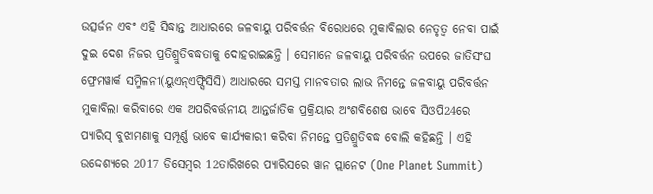ଉତ୍ସର୍ଜନ ଏବଂ ଏହି ସିଦ୍ଧାନ୍ତ ଆଧାରରେ ଜଳବାୟୁ ପରିବର୍ତ୍ତନ ବିରୋଧରେ ମୁକାବିଲାର ନେତୃତ୍ୱ ନେବା ପାଇଁ ଦୁଇ ଦେଶ ନିଜର ପ୍ରତିଶ୍ରୁତିବଦ୍ଧତାକୁ ଦୋହରାଇଛନ୍ତି । ସେମାନେ ଜଳବାୟୁ ପରିବର୍ତ୍ତନ ଉପରେ ଜାତିସଂଘ ଫ୍ରେମୱାର୍କ ସମ୍ମିଳନୀ(ୟୁଏନ୍ଏଫ୍ସିସିସି) ଆଧାରରେ ସମସ୍ତ ମାନବତାର ଲାଭ ନିମନ୍ତେ ଜଳବାୟୁ ପରିବର୍ତ୍ତନ ମୁକାବିଲା କରିବାରେ ଏକ ଅପରିବର୍ତ୍ତନୀୟ ଆନ୍ତର୍ଜାତିକ ପ୍ରକ୍ରିୟାର ଅଂଶବିଶେଷ ଭାବେ ସିଓପି24ରେ ପ୍ୟାରିସ୍ ବୁଝାମଣାକୁ ସମ୍ପୂର୍ଣ୍ଣ ଭାବେ କାର୍ଯ୍ୟକାରୀ କରିବା ନିମନ୍ତେ ପ୍ରତିଶ୍ରୁତିବଦ୍ଧ ବୋଲି କହିଛନ୍ତି । ଏହି ଉଦ୍ଦେଶ୍ୟରେ 2017 ଡିସେମ୍ବର 12ତାରିଖରେ ପ୍ୟାରିସରେ ୱାନ ପ୍ଲାନେଟ (One Planet Summit)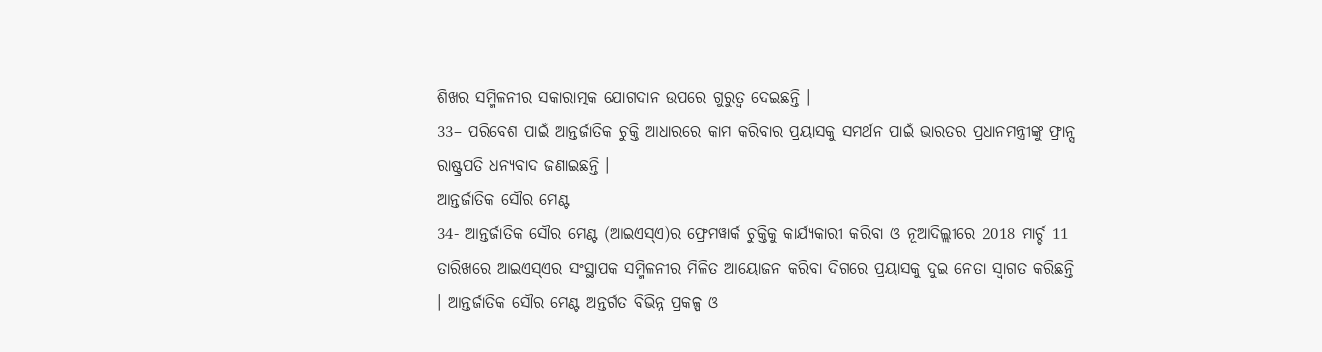ଶିଖର ସମ୍ମିଳନୀର ସକାରାତ୍ମକ ଯୋଗଦାନ ଉପରେ ଗୁରୁତ୍ୱ ଦେଇଛନ୍ତି ।
33– ପରିବେଶ ପାଇଁ ଆନ୍ତର୍ଜାତିକ ଚୁକ୍ତି ଆଧାରରେ କାମ କରିବାର ପ୍ରୟାସକୁ ସମର୍ଥନ ପାଇଁ ଭାରତର ପ୍ରଧାନମନ୍ତ୍ରୀଙ୍କୁ ଫ୍ରାନ୍ସ ରାଷ୍ଟ୍ରପତି ଧନ୍ୟବାଦ ଜଣାଇଛନ୍ତି ।
ଆନ୍ତର୍ଜାତିକ ସୌର ମେଣ୍ଟ
34- ଆନ୍ତର୍ଜାତିକ ସୌର ମେଣ୍ଟ (ଆଇଏସ୍ଏ)ର ଫ୍ରେମୱାର୍କ ଚୁକ୍ତିକୁ କାର୍ଯ୍ୟକାରୀ କରିବା ଓ ନୂଆଦିଲ୍ଲୀରେ 2018 ମାର୍ଚ୍ଚ 11 ତାରିଖରେ ଆଇଏସ୍ଏର ସଂସ୍ଥାପକ ସମ୍ମିଳନୀର ମିଳିତ ଆୟୋଜନ କରିବା ଦିଗରେ ପ୍ରୟାସକୁ ଦୁଇ ନେତା ସ୍ୱାଗତ କରିଛନ୍ତି । ଆନ୍ତର୍ଜାତିକ ସୌର ମେଣ୍ଟ ଅନ୍ତର୍ଗତ ବିଭିନ୍ନ ପ୍ରକଳ୍ପ ଓ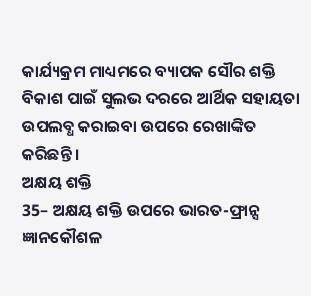କାର୍ଯ୍ୟକ୍ରମ ମାଧ୍ୟମରେ ବ୍ୟାପକ ସୌର ଶକ୍ତି ବିକାଶ ପାଇଁ ସୁଲଭ ଦରରେ ଆର୍ଥିକ ସହାୟତା ଉପଲବ୍ଧ କରାଇବା ଉପରେ ରେଖାଙ୍କିତ କରିଛନ୍ତି ।
ଅକ୍ଷୟ ଶକ୍ତି
35– ଅକ୍ଷୟ ଶକ୍ତି ଉପରେ ଭାରତ-ଫ୍ରାନ୍ସ ଜ୍ଞାନକୌଶଳ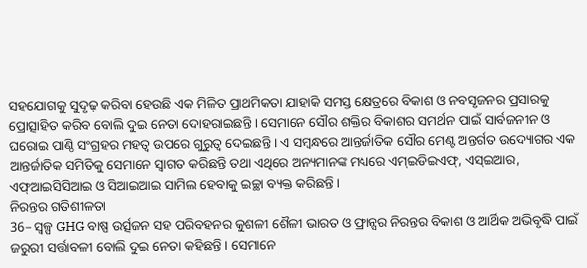ସହଯୋଗକୁ ସୁଦୃଢ଼ କରିବା ହେଉଛି ଏକ ମିଳିତ ପ୍ରାଥମିକତା ଯାହାକି ସମସ୍ତ କ୍ଷେତ୍ରରେ ବିକାଶ ଓ ନବସୃଜନର ପ୍ରସାରକୁ ପ୍ରୋତ୍ସାହିତ କରିବ ବୋଲି ଦୁଇ ନେତା ଦୋହରାଇଛନ୍ତି । ସେମାନେ ସୌର ଶକ୍ତିର ବିକାଶର ସମର୍ଥନ ପାଇଁ ସାର୍ବଜନୀନ ଓ ଘରୋଇ ପାଣ୍ଠି ସଂଗ୍ରହର ମହତ୍ୱ ଉପରେ ଗୁରୁତ୍ୱ ଦେଇଛନ୍ତି । ଏ ସମ୍ବନ୍ଧରେ ଆନ୍ତର୍ଜାତିକ ସୌର ମେଣ୍ଟ ଅନ୍ତର୍ଗତ ଉଦ୍ୟୋଗର ଏକ ଆନ୍ତର୍ଜାତିକ ସମିତିକୁ ସେମାନେ ସ୍ୱାଗତ କରିଛନ୍ତି ତଥା ଏଥିରେ ଅନ୍ୟମାନଙ୍କ ମଧ୍ୟରେ ଏମ୍ଇଡିଇଏଫ୍, ଏସ୍ଇଆର, ଏଫ୍ଆଇସିସିଆଇ ଓ ସିଆଇଆଇ ସାମିଲ ହେବାକୁ ଇଚ୍ଛା ବ୍ୟକ୍ତ କରିଛନ୍ତି ।
ନିରନ୍ତର ଗତିଶୀଳତା
36– ସ୍ୱଳ୍ପ GHG ବାଷ୍ପ ଉର୍ତ୍ସଜନ ସହ ପରିବହନର କୁଶଳୀ ଶୈଳୀ ଭାରତ ଓ ଫ୍ରାନ୍ସର ନିରନ୍ତର ବିକାଶ ଓ ଆର୍ଥିକ ଅଭିବୃଦ୍ଧି ପାଇଁ ଜରୁରୀ ସର୍ତ୍ତାବଳୀ ବୋଲି ଦୁଇ ନେତା କହିଛନ୍ତି । ସେମାନେ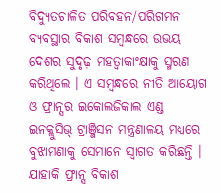ବିଦ୍ୟୁତଚାଳିତ ପରିବହନ/ପରିଗମନ ବ୍ୟବସ୍ଥାର ବିକାଶ ସମ୍ବନ୍ଧରେ ଉଭୟ ଦେଶର ସୁଦୃଢ଼ ମହତ୍ୱାକାଂକ୍ଷାକୁ ସ୍ମରଣ କରିଥିଲେ । ଏ ସମ୍ବନ୍ଧରେ ନୀତି ଆୟୋଗ ଓ ଫ୍ରାନ୍ସର ଇକୋଲଜିକାଲ ଏଣ୍ଡ ଇନକ୍ଲୁସିଭ୍ ଟ୍ରାଞ୍ଜିସନ ମନ୍ତ୍ରଣାଳୟ ମଧ୍ୟରେ ବୁଝାମଣାକୁ ସେମାନେ ସ୍ୱାଗତ କରିଛନ୍ତି । ଯାହାକି ଫ୍ରାନ୍ସ ବିକାଶ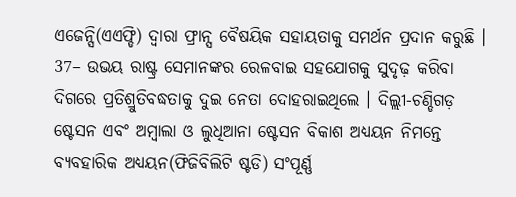ଏଜେନ୍ସି(ଏଏଫ୍ଡି) ଦ୍ୱାରା ଫ୍ରାନ୍ସ ବୈଷୟିକ ସହାୟତାକୁ ସମର୍ଥନ ପ୍ରଦାନ କରୁଛି ।
37– ଉଭୟ ରାଷ୍ଟ୍ର ସେମାନଙ୍କର ରେଳବାଇ ସହଯୋଗକୁ ସୁଦୃଢ଼ କରିବା ଦିଗରେ ପ୍ରତିଶ୍ରୁତିବଦ୍ଧତାକୁ ଦୁଇ ନେତା ଦୋହରାଇଥିଲେ । ଦିଲ୍ଲୀ-ଚଣ୍ଡିଗଡ଼ ଷ୍ଟେସନ ଏବଂ ଅମ୍ବାଲା ଓ ଲୁଧିଆନା ଷ୍ଟେସନ ବିକାଶ ଅଧ୍ୟୟନ ନିମନ୍ତେ ବ୍ୟବହାରିକ ଅଧ୍ୟୟନ(ଫିଜିବିଲିଟି ଷ୍ଟଡି) ସଂପୂର୍ଣ୍ଣ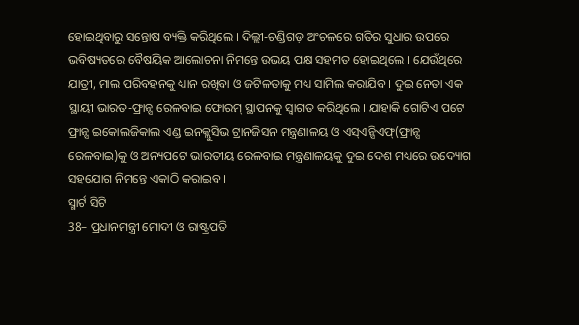ହୋଇଥିବାରୁ ସନ୍ତୋଷ ବ୍ୟକ୍ତି କରିଥିଲେ । ଦିଲ୍ଲୀ-ଚଣ୍ଡିଗଡ଼ ଅଂଚଳରେ ଗତିର ସୁଧାର ଉପରେ ଭବିଷ୍ୟତରେ ବୈଷୟିକ ଆଲୋଚନା ନିମନ୍ତେ ଉଭୟ ପକ୍ଷ ସହମତ ହୋଇଥିଲେ । ଯେଉଁଥିରେ ଯାତ୍ରୀ, ମାଲ ପରିବହନକୁ ଧ୍ୟାନ ରଖିବା ଓ ଜଟିଳତାକୁ ମଧ୍ୟ ସାମିଲ କରାଯିବ । ଦୁଇ ନେତା ଏକ ସ୍ଥାୟୀ ଭାରତ-ଫ୍ରାନ୍ସ ରେଳବାଇ ଫୋରମ୍ ସ୍ଥାପନକୁ ସ୍ୱାଗତ କରିଥିଲେ । ଯାହାକି ଗୋଟିଏ ପଟେ ଫ୍ରାନ୍ସ ଇକୋଲଜିକାଲ ଏଣ୍ଡ ଇନକ୍ଲୁସିଭ ଟ୍ରାନଜିସନ ମନ୍ତ୍ରଣାଳୟ ଓ ଏସ୍ଏନ୍ସିଏଫ୍(ଫ୍ରାନ୍ସ ରେଳବାଇ)କୁ ଓ ଅନ୍ୟପଟେ ଭାରତୀୟ ରେଳବାଇ ମନ୍ତ୍ରଣାଳୟକୁ ଦୁଇ ଦେଶ ମଧ୍ୟରେ ଉଦ୍ୟୋଗ ସହଯୋଗ ନିମନ୍ତେ ଏକାଠି କରାଇବ ।
ସ୍ମାର୍ଟ ସିଟି
38– ପ୍ରଧାନମନ୍ତ୍ରୀ ମୋଦୀ ଓ ରାଷ୍ଟ୍ରପତି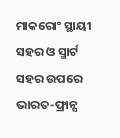ମାକରୋଂ ସ୍ଥାୟୀ ସହର ଓ ସ୍ମାର୍ଟ ସହର ଉପରେ ଭାରତ-ଫ୍ରାନ୍ସ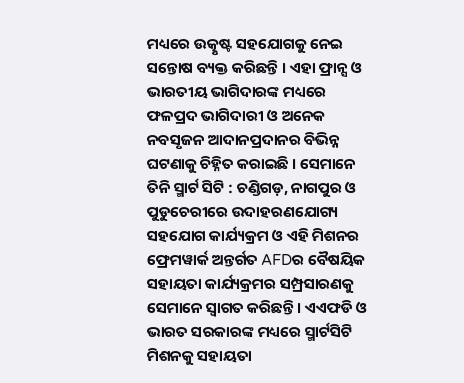ମଧ୍ୟରେ ଉତ୍କୃଷ୍ଟ ସହଯୋଗକୁ ନେଇ ସନ୍ତୋଷ ବ୍ୟକ୍ତ କରିଛନ୍ତି । ଏହା ଫ୍ରାନ୍ସ ଓ ଭାରତୀୟ ଭାଗିଦାରଙ୍କ ମଧ୍ୟରେ ଫଳପ୍ରଦ ଭାଗିଦାରୀ ଓ ଅନେକ ନବସୃଜନ ଆଦାନପ୍ରଦାନର ବିଭିନ୍ନ ଘଟଣାକୁ ଚିହ୍ନିତ କରାଇଛି । ସେମାନେ ତିନି ସ୍ମାର୍ଟ ସିଟି : ଚଣ୍ଡିଗଡ଼, ନାଗପୁର ଓ ପୁଡୁଚେରୀରେ ଉଦାହରଣଯୋଗ୍ୟ ସହଯୋଗ କାର୍ଯ୍ୟକ୍ରମ ଓ ଏହି ମିଶନର ଫ୍ରେମୱାର୍କ ଅନ୍ତର୍ଗତ AFDର ବୈଷୟିକ ସହାୟତା କାର୍ଯ୍ୟକ୍ରମର ସମ୍ପ୍ରସାରଣକୁ ସେମାନେ ସ୍ୱାଗତ କରିଛନ୍ତି । ଏଏଫଡି ଓ ଭାରତ ସରକାରଙ୍କ ମଧ୍ୟରେ ସ୍ମାର୍ଟସିଟି ମିଶନକୁ ସହାୟତା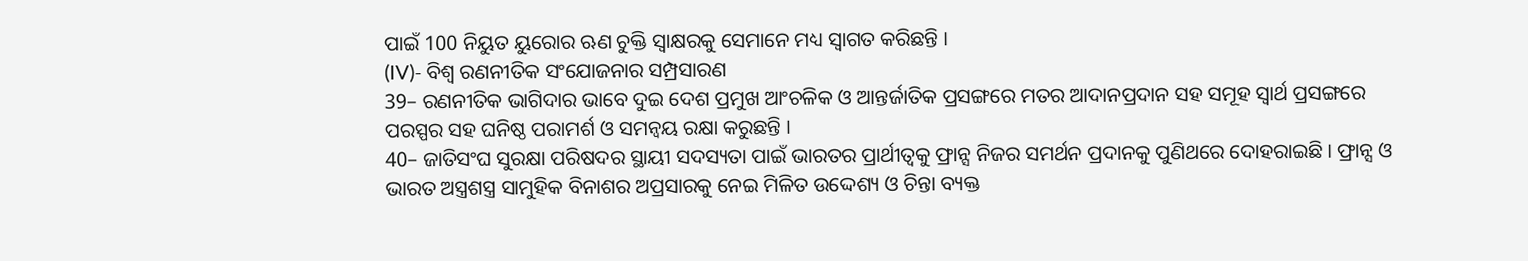ପାଇଁ 100 ନିୟୁତ ୟୁରୋର ଋଣ ଚୁକ୍ତି ସ୍ୱାକ୍ଷରକୁ ସେମାନେ ମଧ୍ୟ ସ୍ୱାଗତ କରିଛନ୍ତି ।
(IV)- ବିଶ୍ୱ ରଣନୀତିକ ସଂଯୋଜନାର ସମ୍ପ୍ରସାରଣ
39– ରଣନୀତିକ ଭାଗିଦାର ଭାବେ ଦୁଇ ଦେଶ ପ୍ରମୁଖ ଆଂଚଳିକ ଓ ଆନ୍ତର୍ଜାତିକ ପ୍ରସଙ୍ଗରେ ମତର ଆଦାନପ୍ରଦାନ ସହ ସମୂହ ସ୍ୱାର୍ଥ ପ୍ରସଙ୍ଗରେ ପରସ୍ପର ସହ ଘନିଷ୍ଠ ପରାମର୍ଶ ଓ ସମନ୍ୱୟ ରକ୍ଷା କରୁଛନ୍ତି ।
40– ଜାତିସଂଘ ସୁରକ୍ଷା ପରିଷଦର ସ୍ଥାୟୀ ସଦସ୍ୟତା ପାଇଁ ଭାରତର ପ୍ରାର୍ଥୀତ୍ୱକୁ ଫ୍ରାନ୍ସ ନିଜର ସମର୍ଥନ ପ୍ରଦାନକୁ ପୁଣିଥରେ ଦୋହରାଇଛି । ଫ୍ରାନ୍ସ ଓ ଭାରତ ଅସ୍ତ୍ରଶସ୍ତ୍ର ସାମୁହିକ ବିନାଶର ଅପ୍ରସାରକୁ ନେଇ ମିଳିତ ଉଦ୍ଦେଶ୍ୟ ଓ ଚିନ୍ତା ବ୍ୟକ୍ତ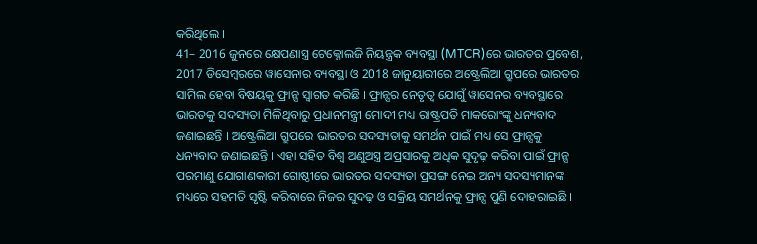କରିଥିଲେ ।
41– 2016 ଜୁନରେ କ୍ଷେପଣାସ୍ତ୍ର ଟେକ୍ନୋଲଜି ନିୟନ୍ତ୍ରକ ବ୍ୟବସ୍ଥା (MTCR)ରେ ଭାରତର ପ୍ରବେଶ, 2017 ଡିସେମ୍ବରରେ ୱାସେନାର ବ୍ୟବସ୍ଥା ଓ 2018 ଜାନୁୟାରୀରେ ଅଷ୍ଟ୍ରେଲିଆ ଗ୍ରୁପରେ ଭାରତର ସାମିଲ ହେବା ବିଷୟକୁ ଫ୍ରାନ୍ସ ସ୍ୱାଗତ କରିଛି । ଫ୍ରାନ୍ସର ନେତୃତ୍ୱ ଯୋଗୁଁ ୱାସେନର ବ୍ୟବସ୍ଥାରେ ଭାରତକୁ ସଦସ୍ୟତା ମିଳିଥିବାରୁ ପ୍ରଧାନମନ୍ତ୍ରୀ ମୋଦୀ ମଧ୍ୟ ରାଷ୍ଟ୍ରପତି ମାକରୋଂଙ୍କୁ ଧନ୍ୟବାଦ ଜଣାଇଛନ୍ତି । ଅଷ୍ଟ୍ରେଲିଆ ଗ୍ରୁପରେ ଭାରତର ସଦସ୍ୟତାକୁ ସମର୍ଥନ ପାଇଁ ମଧ୍ୟ ସେ ଫ୍ରାନ୍ସକୁ ଧନ୍ୟବାଦ ଜଣାଇଛନ୍ତି । ଏହା ସହିତ ବିଶ୍ୱ ଅଣୁଅସ୍ତ୍ର ଅପ୍ରସାରକୁ ଅଧିକ ସୁଦୃଢ଼ କରିବା ପାଇଁ ଫ୍ରାନ୍ସ ପରମାଣୁ ଯୋଗାଣକାରୀ ଗୋଷ୍ଠୀରେ ଭାରତର ସଦସ୍ୟତା ପ୍ରସଙ୍ଗ ନେଇ ଅନ୍ୟ ସଦସ୍ୟମାନଙ୍କ ମଧ୍ୟରେ ସହମତି ସୃଷ୍ଟି କରିବାରେ ନିଜର ସୁଦଢ଼ ଓ ସକ୍ରିୟ ସମର୍ଥନକୁ ଫ୍ରାନ୍ସ ପୁଣି ଦୋହରାଇଛି ।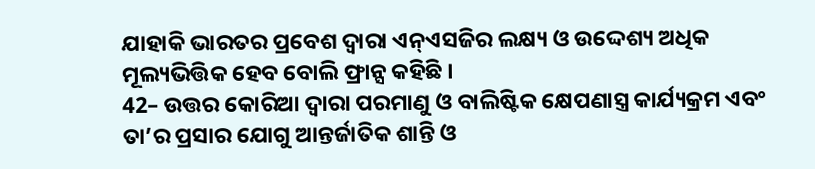ଯାହାକି ଭାରତର ପ୍ରବେଶ ଦ୍ୱାରା ଏନ୍ଏସଜିର ଲକ୍ଷ୍ୟ ଓ ଉଦ୍ଦେଶ୍ୟ ଅଧିକ ମୂଲ୍ୟଭିତ୍ତିକ ହେବ ବୋଲି ଫ୍ରାନ୍ସ କହିଛି ।
42– ଉତ୍ତର କୋରିଆ ଦ୍ୱାରା ପରମାଣୁ ଓ ବାଲିଷ୍ଟିକ କ୍ଷେପଣାସ୍ତ୍ର କାର୍ଯ୍ୟକ୍ରମ ଏବଂ ତା’ର ପ୍ରସାର ଯୋଗୁ ଆନ୍ତର୍ଜାତିକ ଶାନ୍ତି ଓ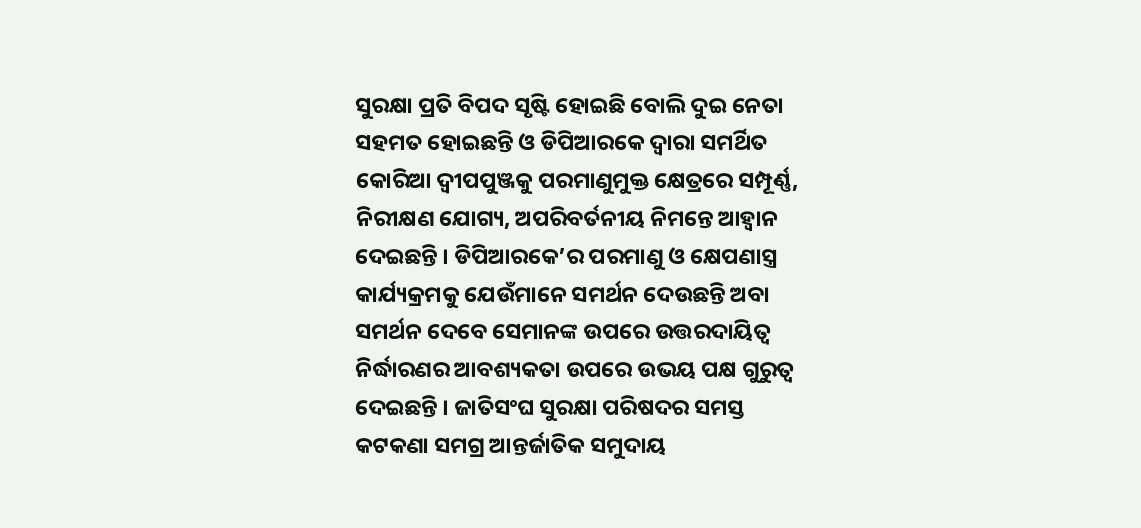ସୁରକ୍ଷା ପ୍ରତି ବିପଦ ସୃଷ୍ଟି ହୋଇଛି ବୋଲି ଦୁଇ ନେତା ସହମତ ହୋଇଛନ୍ତି ଓ ଡିପିଆରକେ ଦ୍ୱାରା ସମର୍ଥିତ କୋରିଆ ଦ୍ୱୀପପୁଞ୍ଜକୁ ପରମାଣୁମୁକ୍ତ କ୍ଷେତ୍ରରେ ସମ୍ପୂର୍ଣ୍ଣ, ନିରୀକ୍ଷଣ ଯୋଗ୍ୟ, ଅପରିବର୍ତନୀୟ ନିମନ୍ତେ ଆହ୍ୱାନ ଦେଇଛନ୍ତି । ଡିପିଆରକେ’ର ପରମାଣୁ ଓ କ୍ଷେପଣାସ୍ତ୍ର କାର୍ଯ୍ୟକ୍ରମକୁ ଯେଉଁମାନେ ସମର୍ଥନ ଦେଉଛନ୍ତି ଅବା ସମର୍ଥନ ଦେବେ ସେମାନଙ୍କ ଉପରେ ଉତ୍ତରଦାୟିତ୍ୱ ନିର୍ଦ୍ଧାରଣର ଆବଶ୍ୟକତା ଉପରେ ଉଭୟ ପକ୍ଷ ଗୁରୁତ୍ୱ ଦେଇଛନ୍ତି । ଜାତିସଂଘ ସୁରକ୍ଷା ପରିଷଦର ସମସ୍ତ କଟକଣା ସମଗ୍ର ଆନ୍ତର୍ଜାତିକ ସମୁଦାୟ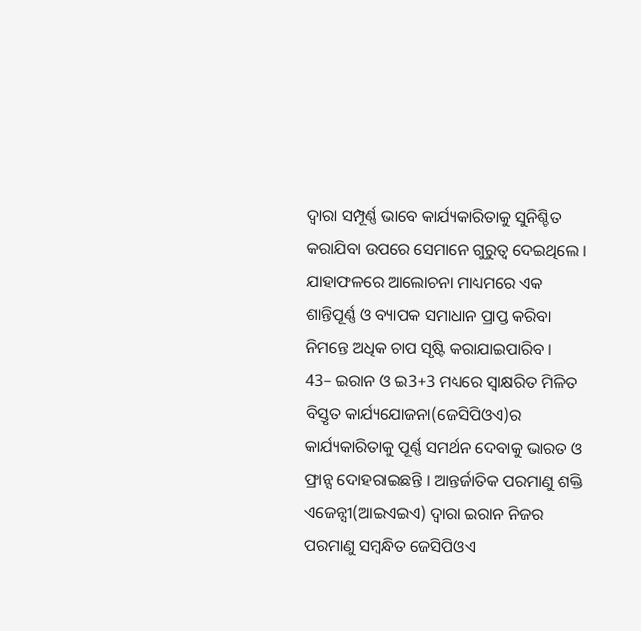ଦ୍ୱାରା ସମ୍ପୂର୍ଣ୍ଣ ଭାବେ କାର୍ଯ୍ୟକାରିତାକୁ ସୁନିଶ୍ଚିତ କରାଯିବା ଉପରେ ସେମାନେ ଗୁରୁତ୍ୱ ଦେଇଥିଲେ । ଯାହାଫଳରେ ଆଲୋଚନା ମାଧ୍ୟମରେ ଏକ ଶାନ୍ତିପୂର୍ଣ୍ଣ ଓ ବ୍ୟାପକ ସମାଧାନ ପ୍ରାପ୍ତ କରିବା ନିମନ୍ତେ ଅଧିକ ଚାପ ସୃଷ୍ଟି କରାଯାଇପାରିବ ।
43– ଇରାନ ଓ ଇ3+3 ମଧ୍ୟରେ ସ୍ୱାକ୍ଷରିତ ମିଳିତ ବିସ୍ତୃତ କାର୍ଯ୍ୟଯୋଜନା(ଜେସିପିଓଏ)ର କାର୍ଯ୍ୟକାରିତାକୁ ପୂର୍ଣ୍ଣ ସମର୍ଥନ ଦେବାକୁ ଭାରତ ଓ ଫ୍ରାନ୍ସ ଦୋହରାଇଛନ୍ତି । ଆନ୍ତର୍ଜାତିକ ପରମାଣୁ ଶକ୍ତି ଏଜେନ୍ସୀ(ଆଇଏଇଏ) ଦ୍ୱାରା ଇରାନ ନିଜର ପରମାଣୁ ସମ୍ବନ୍ଧିତ ଜେସିପିଓଏ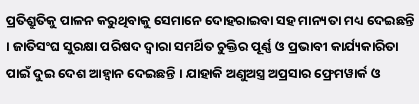ପ୍ରତିଶ୍ରୁତିକୁ ପାଳନ କରୁଥିବାକୁ ସେମାନେ ଦୋହରାଇବା ସହ ମାନ୍ୟତା ମଧ୍ୟ ଦେଇଛନ୍ତି । ଜାତିସଂଘ ସୁରକ୍ଷା ପରିଷଦ ଦ୍ୱାରା ସମର୍ଥିତ ଚୁକ୍ତିର ପୂର୍ଣ୍ଣ ଓ ପ୍ରଭାବୀ କାର୍ଯ୍ୟକାରିତା ପାଇଁ ଦୁଇ ଦେଶ ଆହ୍ୱାନ ଦେଇଛନ୍ତି । ଯାହାକି ଅଣୁଅସ୍ତ୍ର ଅପ୍ରସାର ଫ୍ରେମୱାର୍କ ଓ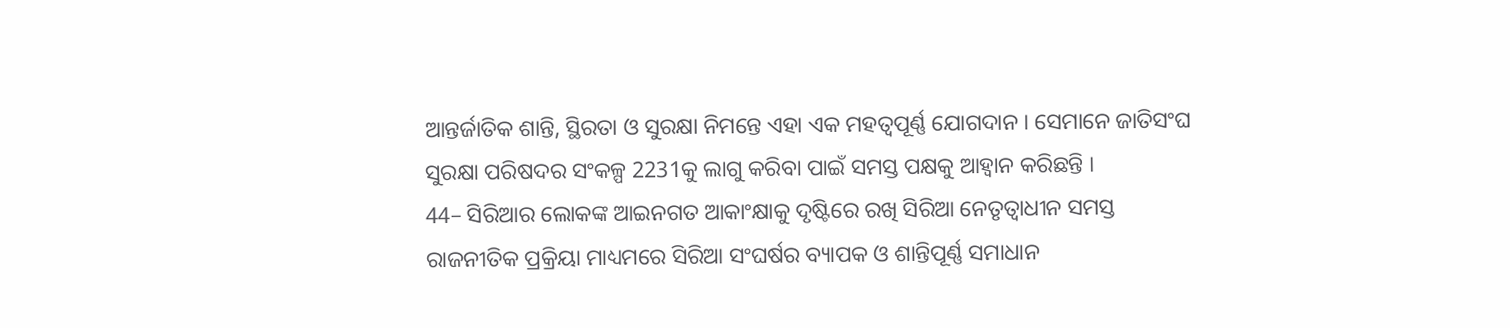ଆନ୍ତର୍ଜାତିକ ଶାନ୍ତି, ସ୍ଥିରତା ଓ ସୁରକ୍ଷା ନିମନ୍ତେ ଏହା ଏକ ମହତ୍ୱପୂର୍ଣ୍ଣ ଯୋଗଦାନ । ସେମାନେ ଜାତିସଂଘ ସୁରକ୍ଷା ପରିଷଦର ସଂକଳ୍ପ 2231କୁ ଲାଗୁ କରିବା ପାଇଁ ସମସ୍ତ ପକ୍ଷକୁ ଆହ୍ୱାନ କରିଛନ୍ତି ।
44– ସିରିଆର ଲୋକଙ୍କ ଆଇନଗତ ଆକାଂକ୍ଷାକୁ ଦୃଷ୍ଟିରେ ରଖି ସିରିଆ ନେତୃତ୍ୱାଧୀନ ସମସ୍ତ ରାଜନୀତିକ ପ୍ରକ୍ରିୟା ମାଧ୍ୟମରେ ସିରିଆ ସଂଘର୍ଷର ବ୍ୟାପକ ଓ ଶାନ୍ତିପୂର୍ଣ୍ଣ ସମାଧାନ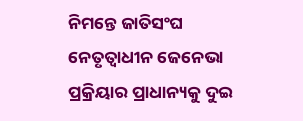ନିମନ୍ତେ ଜାତିସଂଘ ନେତୃତ୍ୱାଧୀନ ଜେନେଭା ପ୍ରକ୍ରିୟାର ପ୍ରାଧାନ୍ୟକୁ ଦୁଇ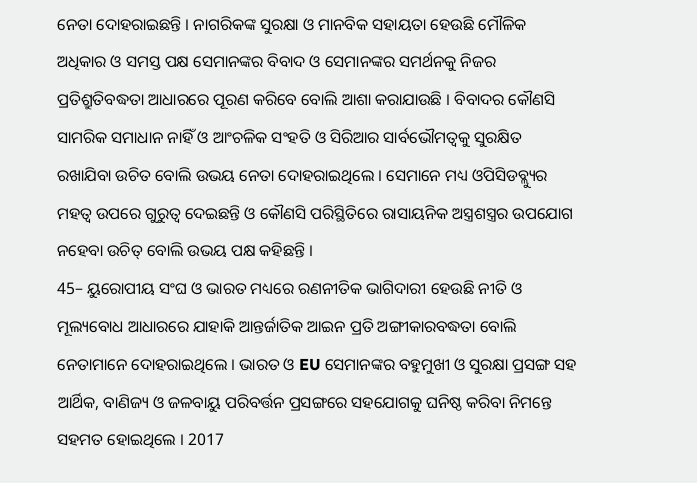ନେତା ଦୋହରାଇଛନ୍ତି । ନାଗରିକଙ୍କ ସୁରକ୍ଷା ଓ ମାନବିକ ସହାୟତା ହେଉଛି ମୌଳିକ ଅଧିକାର ଓ ସମସ୍ତ ପକ୍ଷ ସେମାନଙ୍କର ବିବାଦ ଓ ସେମାନଙ୍କର ସମର୍ଥନକୁ ନିଜର ପ୍ରତିଶ୍ରୁତିବଦ୍ଧତା ଆଧାରରେ ପୂରଣ କରିବେ ବୋଲି ଆଶା କରାଯାଉଛି । ବିବାଦର କୌଣସି ସାମରିକ ସମାଧାନ ନାହିଁ ଓ ଆଂଚଳିକ ସଂହତି ଓ ସିରିଆର ସାର୍ବଭୌମତ୍ୱକୁ ସୁରକ୍ଷିତ ରଖାଯିବା ଉଚିତ ବୋଲି ଉଭୟ ନେତା ଦୋହରାଇଥିଲେ । ସେମାନେ ମଧ୍ୟ ଓପିସିଡବ୍ଲ୍ୟୁର ମହତ୍ୱ ଉପରେ ଗୁରୁତ୍ୱ ଦେଇଛନ୍ତି ଓ କୌଣସି ପରିସ୍ଥିତିରେ ରାସାୟନିକ ଅସ୍ତ୍ରଶସ୍ତ୍ରର ଉପଯୋଗ ନହେବା ଉଚିତ୍ ବୋଲି ଉଭୟ ପକ୍ଷ କହିଛନ୍ତି ।
45– ୟୁରୋପୀୟ ସଂଘ ଓ ଭାରତ ମଧ୍ୟରେ ରଣନୀତିକ ଭାଗିଦାରୀ ହେଉଛି ନୀତି ଓ ମୂଲ୍ୟବୋଧ ଆଧାରରେ ଯାହାକି ଆନ୍ତର୍ଜାତିକ ଆଇନ ପ୍ରତି ଅଙ୍ଗୀକାରବଦ୍ଧତା ବୋଲି ନେତାମାନେ ଦୋହରାଇଥିଲେ । ଭାରତ ଓ EU ସେମାନଙ୍କର ବହୁମୁଖୀ ଓ ସୁରକ୍ଷା ପ୍ରସଙ୍ଗ ସହ ଆର୍ଥିକ, ବାଣିଜ୍ୟ ଓ ଜଳବାୟୁ ପରିବର୍ତ୍ତନ ପ୍ରସଙ୍ଗରେ ସହଯୋଗକୁ ଘନିଷ୍ଠ କରିବା ନିମନ୍ତେ ସହମତ ହୋଇଥିଲେ । 2017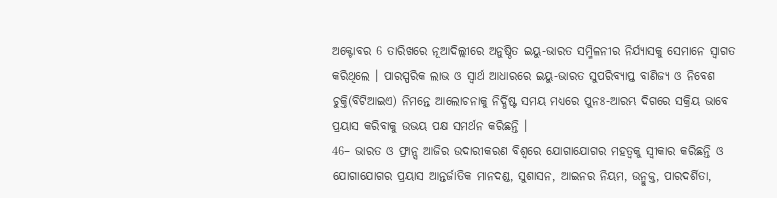ଅକ୍ଟୋବର 6 ତାରିଖରେ ନୂଆଦିଲ୍ଲୀରେ ଅନୁଷ୍ଠିତ ଇୟୁ-ଭାରତ ସମ୍ମିଳନୀର ନିର୍ଯ୍ୟାସକୁ ସେମାନେ ସ୍ୱାଗତ କରିଥିଲେ । ପାରସ୍ପରିକ ଲାଭ ଓ ସ୍ଵାର୍ଥ ଆଧାରରେ ଇୟୁ-ଭାରତ ସୁପରିବ୍ୟାପ୍ତ ବାଣିଜ୍ୟ ଓ ନିବେଶ ଚୁକ୍ତି(ବିଟିଆଇଏ) ନିମନ୍ତେ ଆଲୋଚନାକୁ ନିର୍ଦ୍ଧିଷ୍ଟ ସମୟ ମଧ୍ୟରେ ପୁନଃ-ଆରମ୍ଭ ଦିଗରେ ସକ୍ରିୟ ଭାବେ ପ୍ରୟାସ କରିବାକୁ ଉଭୟ ପକ୍ଷ ସମର୍ଥନ କରିଛନ୍ତି ।
46– ଭାରତ ଓ ଫ୍ରାନ୍ସ ଆଜିର ଉଦାରୀକରଣ ବିଶ୍ୱରେ ଯୋଗାଯୋଗର ମହତ୍ୱକୁ ସ୍ୱୀକାର କରିଛନ୍ତି ଓ ଯୋଗାଯୋଗର ପ୍ରୟାସ ଆନ୍ତର୍ଜାତିକ ମାନଦଣ୍ଡ, ସୁଶାସନ, ଆଇନର ନିୟମ, ଉନ୍ମୁକ୍ତ, ପାରଦର୍ଶିତା,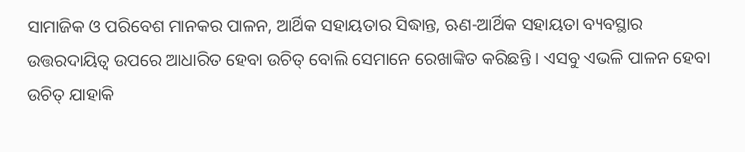ସାମାଜିକ ଓ ପରିବେଶ ମାନକର ପାଳନ, ଆର୍ଥିକ ସହାୟତାର ସିଦ୍ଧାନ୍ତ, ଋଣ-ଆର୍ଥିକ ସହାୟତା ବ୍ୟବସ୍ଥାର ଉତ୍ତରଦାୟିତ୍ୱ ଉପରେ ଆଧାରିତ ହେବା ଉଚିତ୍ ବୋଲି ସେମାନେ ରେଖାଙ୍କିତ କରିଛନ୍ତି । ଏସବୁ ଏଭଳି ପାଳନ ହେବା ଉଚିତ୍ ଯାହାକି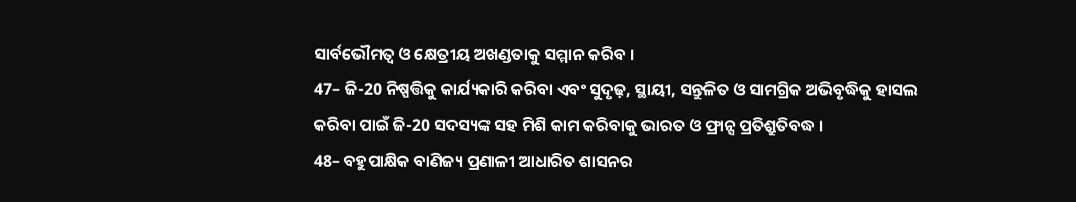ସାର୍ବଭୌମତ୍ୱ ଓ କ୍ଷେତ୍ରୀୟ ଅଖଣ୍ଡତାକୁ ସମ୍ମାନ କରିବ ।
47– ଜି-20 ନିଷ୍ପତ୍ତିକୁ କାର୍ଯ୍ୟକାରି କରିବା ଏବଂ ସୁଦୃଢ଼, ସ୍ଥାୟୀ, ସନ୍ତୁଳିତ ଓ ସାମଗ୍ରିକ ଅଭିବୃଦ୍ଧିକୁ ହାସଲ କରିବା ପାଇଁ ଜି-20 ସଦସ୍ୟଙ୍କ ସହ ମିଶି କାମ କରିବାକୁ ଭାରତ ଓ ଫ୍ରାନ୍ସ ପ୍ରତିଶ୍ରୁତିବଦ୍ଧ ।
48– ବହୁପାକ୍ଷିକ ବାଣିଜ୍ୟ ପ୍ରଣାଳୀ ଆଧାରିତ ଶାସନର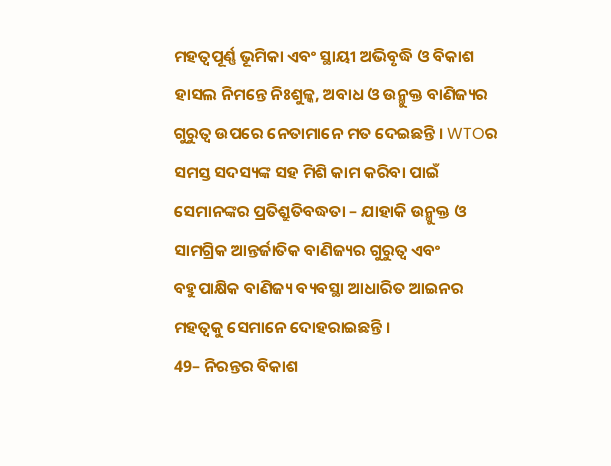ମହତ୍ୱପୂର୍ଣ୍ଣ ଭୂମିକା ଏବଂ ସ୍ଥାୟୀ ଅଭିବୃଦ୍ଧି ଓ ବିକାଶ ହାସଲ ନିମନ୍ତେ ନିଃଶୁଳ୍କ, ଅବାଧ ଓ ଉନ୍ମୁକ୍ତ ବାଣିଜ୍ୟର ଗୁରୁତ୍ୱ ଉପରେ ନେତାମାନେ ମତ ଦେଇଛନ୍ତି । WTOର ସମସ୍ତ ସଦସ୍ୟଙ୍କ ସହ ମିଶି କାମ କରିବା ପାଇଁ ସେମାନଙ୍କର ପ୍ରତିଶ୍ରୁତିବଦ୍ଧତା – ଯାହାକି ଉନ୍ମୁକ୍ତ ଓ ସାମଗ୍ରିକ ଆନ୍ତର୍ଜାତିକ ବାଣିଜ୍ୟର ଗୁରୁତ୍ୱ ଏବଂ ବହୁପାକ୍ଷିକ ବାଣିଜ୍ୟ ବ୍ୟବସ୍ଥା ଆଧାରିତ ଆଇନର ମହତ୍ୱକୁ ସେମାନେ ଦୋହରାଇଛନ୍ତି ।
49– ନିରନ୍ତର ବିକାଶ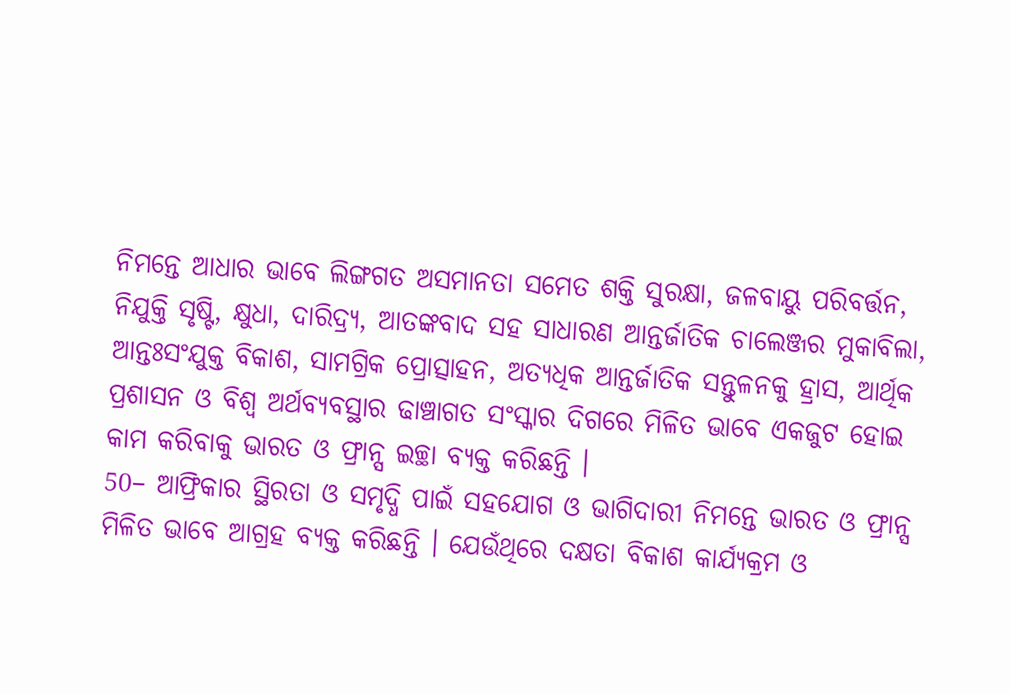ନିମନ୍ତେ ଆଧାର ଭାବେ ଲିଙ୍ଗଗତ ଅସମାନତା ସମେତ ଶକ୍ତି ସୁରକ୍ଷା, ଜଳବାୟୁ ପରିବର୍ତ୍ତନ, ନିଯୁକ୍ତି ସୃଷ୍ଟି, କ୍ଷୁଧା, ଦାରିଦ୍ର୍ୟ, ଆତଙ୍କବାଦ ସହ ସାଧାରଣ ଆନ୍ତର୍ଜାତିକ ଚାଲେଞ୍ଜର ମୁକାବିଲା, ଆନ୍ତଃସଂଯୁକ୍ତ ବିକାଶ, ସାମଗ୍ରିକ ପ୍ରୋତ୍ସାହନ, ଅତ୍ୟଧିକ ଆନ୍ତର୍ଜାତିକ ସନ୍ତୁଳନକୁ ହ୍ରାସ, ଆର୍ଥିକ ପ୍ରଶାସନ ଓ ବିଶ୍ୱ ଅର୍ଥବ୍ୟବସ୍ଥାର ଢାଞ୍ଚାଗତ ସଂସ୍କାର ଦିଗରେ ମିଳିତ ଭାବେ ଏକଜୁଟ ହୋଇ କାମ କରିବାକୁ ଭାରତ ଓ ଫ୍ରାନ୍ସ ଇଚ୍ଛା ବ୍ୟକ୍ତ କରିଛନ୍ତି ।
50– ଆଫ୍ରିକାର ସ୍ଥିରତା ଓ ସମୃଦ୍ଧି ପାଇଁ ସହଯୋଗ ଓ ଭାଗିଦାରୀ ନିମନ୍ତେ ଭାରତ ଓ ଫ୍ରାନ୍ସ ମିଳିତ ଭାବେ ଆଗ୍ରହ ବ୍ୟକ୍ତ କରିଛନ୍ତି । ଯେଉଁଥିରେ ଦକ୍ଷତା ବିକାଶ କାର୍ଯ୍ୟକ୍ରମ ଓ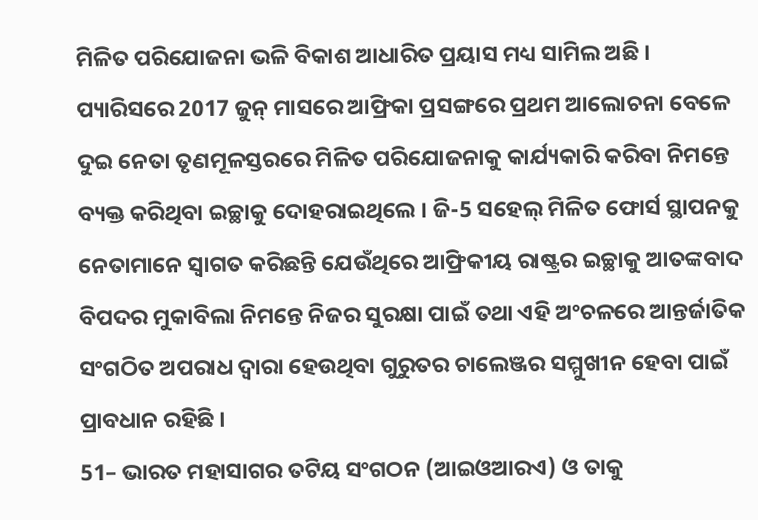ମିଳିତ ପରିଯୋଜନା ଭଳି ବିକାଶ ଆଧାରିତ ପ୍ରୟାସ ମଧ୍ୟ ସାମିଲ ଅଛି । ପ୍ୟାରିସରେ 2017 ଜୁନ୍ ମାସରେ ଆଫ୍ରିକା ପ୍ରସଙ୍ଗରେ ପ୍ରଥମ ଆଲୋଚନା ବେଳେ ଦୁଇ ନେତା ତୃଣମୂଳସ୍ତରରେ ମିଳିତ ପରିଯୋଜନାକୁ କାର୍ଯ୍ୟକାରି କରିବା ନିମନ୍ତେ ବ୍ୟକ୍ତ କରିଥିବା ଇଚ୍ଛାକୁ ଦୋହରାଇଥିଲେ । ଜି-5 ସହେଲ୍ ମିଳିତ ଫୋର୍ସ ସ୍ଥାପନକୁ ନେତାମାନେ ସ୍ୱାଗତ କରିଛନ୍ତି ଯେଉଁଥିରେ ଆଫ୍ରିକୀୟ ରାଷ୍ଟ୍ରର ଇଚ୍ଛାକୁ ଆତଙ୍କବାଦ ବିପଦର ମୁକାବିଲା ନିମନ୍ତେ ନିଜର ସୁରକ୍ଷା ପାଇଁ ତଥା ଏହି ଅଂଚଳରେ ଆନ୍ତର୍ଜାତିକ ସଂଗଠିତ ଅପରାଧ ଦ୍ୱାରା ହେଉଥିବା ଗୁରୁତର ଚାଲେଞ୍ଜର ସମ୍ମୁଖୀନ ହେବା ପାଇଁ ପ୍ରାବଧାନ ରହିଛି ।
51– ଭାରତ ମହାସାଗର ତଟିୟ ସଂଗଠନ (ଆଇଓଆରଏ) ଓ ତାକୁ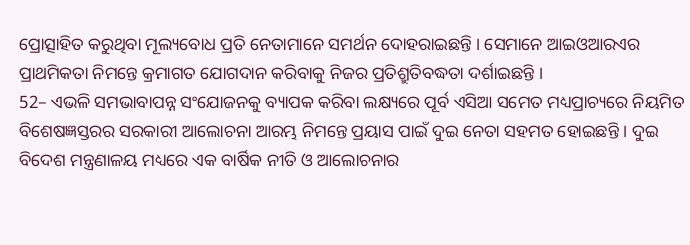ପ୍ରୋତ୍ସାହିତ କରୁଥିବା ମୂଲ୍ୟବୋଧ ପ୍ରତି ନେତାମାନେ ସମର୍ଥନ ଦୋହରାଇଛନ୍ତି । ସେମାନେ ଆଇଓଆରଏର ପ୍ରାଥମିକତା ନିମନ୍ତେ କ୍ରମାଗତ ଯୋଗଦାନ କରିବାକୁ ନିଜର ପ୍ରତିଶ୍ରୁତିବଦ୍ଧତା ଦର୍ଶାଇଛନ୍ତି ।
52– ଏଭଳି ସମଭାବାପନ୍ନ ସଂଯୋଜନକୁ ବ୍ୟାପକ କରିବା ଲକ୍ଷ୍ୟରେ ପୂର୍ବ ଏସିଆ ସମେତ ମଧ୍ୟପ୍ରାଚ୍ୟରେ ନିୟମିତ ବିଶେଷଜ୍ଞସ୍ତରର ସରକାରୀ ଆଲୋଚନା ଆରମ୍ଭ ନିମନ୍ତେ ପ୍ରୟାସ ପାଇଁ ଦୁଇ ନେତା ସହମତ ହୋଇଛନ୍ତି । ଦୁଇ ବିଦେଶ ମନ୍ତ୍ରଣାଳୟ ମଧ୍ୟରେ ଏକ ବାର୍ଷିକ ନୀତି ଓ ଆଲୋଚନାର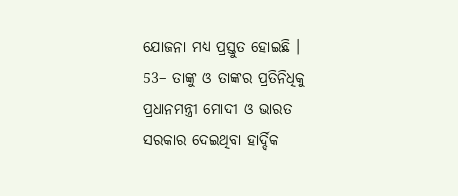ଯୋଜନା ମଧ୍ୟ ପ୍ରସ୍ତୁତ ହୋଇଛି ।
53– ତାଙ୍କୁ ଓ ତାଙ୍କର ପ୍ରତିନିଧିକୁ ପ୍ରଧାନମନ୍ତ୍ରୀ ମୋଦୀ ଓ ଭାରତ ସରକାର ଦେଇଥିବା ହାର୍ଦ୍ଦିକ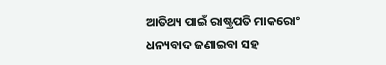ଆତିଥ୍ୟ ପାଇଁ ରାଷ୍ଟ୍ରପତି ମାକରୋଂ ଧନ୍ୟବାଦ ଜଣାଇବା ସହ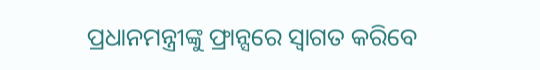ପ୍ରଧାନମନ୍ତ୍ରୀଙ୍କୁ ଫ୍ରାନ୍ସରେ ସ୍ୱାଗତ କରିବେ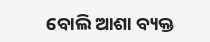ବୋଲି ଆଶା ବ୍ୟକ୍ତ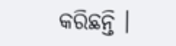କରିଛନ୍ତି ।